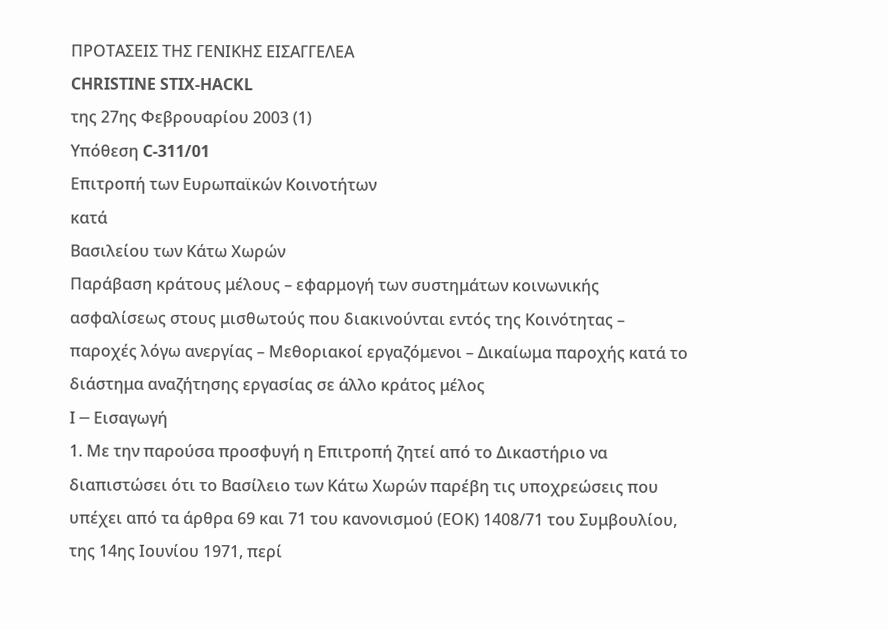ΠΡΟΤΑΣΕΙΣ ΤΗΣ ΓΕΝΙΚΗΣ ΕΙΣΑΓΓΕΛΕΑ
CHRISTINE STIX-HACKL
της 27ης Φεβρουαρίου 2003 (1)
Υπόθεση C-311/01
Επιτροπή των Ευρωπαϊκών Κοινοτήτων
κατά
Βασιλείου των Κάτω Χωρών
Παράβαση κράτους μέλους – εφαρμογή των συστημάτων κοινωνικής ασφαλίσεως στους μισθωτούς που διακινούνται εντός της Κοινότητας – παροχές λόγω ανεργίας – Μεθοριακοί εργαζόμενοι – Δικαίωμα παροχής κατά το διάστημα αναζήτησης εργασίας σε άλλο κράτος μέλος
Ι ─ Εισαγωγή
1. Με την παρούσα προσφυγή η Επιτροπή ζητεί από το Δικαστήριο να διαπιστώσει ότι το Βασίλειο των Κάτω Χωρών παρέβη τις υποχρεώσεις που υπέχει από τα άρθρα 69 και 71 του κανονισμού (ΕΟΚ) 1408/71 του Συμβουλίου, της 14ης Ιουνίου 1971, περί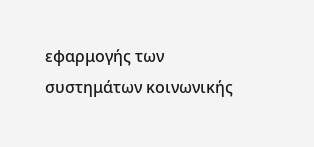εφαρμογής των συστημάτων κοινωνικής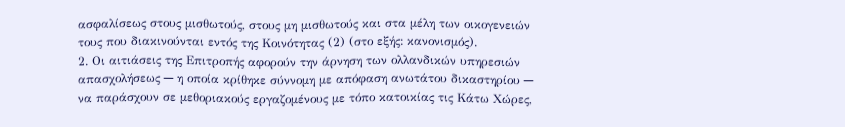ασφαλίσεως στους μισθωτούς, στους μη μισθωτούς και στα μέλη των οικογενειών τους που διακινούνται εντός της Κοινότητας (2) (στο εξής: κανονισμός).
2. Οι αιτιάσεις της Επιτροπής αφορούν την άρνηση των ολλανδικών υπηρεσιών απασχολήσεως ─ η οποία κρίθηκε σύννομη με απόφαση ανωτάτου δικαστηρίου ─ να παράσχουν σε μεθοριακούς εργαζομένους με τόπο κατοικίας τις Κάτω Χώρες,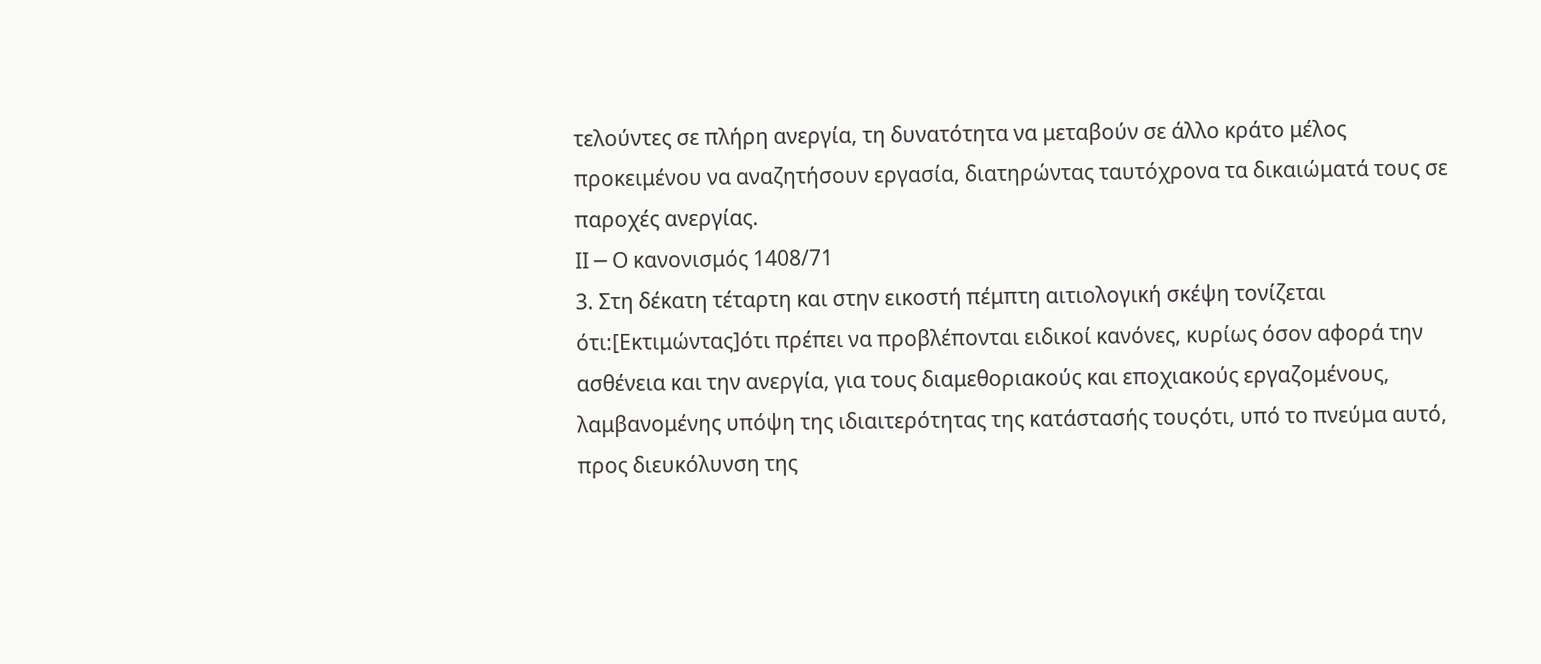τελούντες σε πλήρη ανεργία, τη δυνατότητα να μεταβούν σε άλλο κράτο μέλος προκειμένου να αναζητήσουν εργασία, διατηρώντας ταυτόχρονα τα δικαιώματά τους σε παροχές ανεργίας.
ΙΙ ─ Ο κανονισμός 1408/71
3. Στη δέκατη τέταρτη και στην εικοστή πέμπτη αιτιολογική σκέψη τονίζεται ότι:[Εκτιμώντας]ότι πρέπει να προβλέπονται ειδικοί κανόνες, κυρίως όσον αφορά την ασθένεια και την ανεργία, για τους διαμεθοριακούς και εποχιακούς εργαζομένους, λαμβανομένης υπόψη της ιδιαιτερότητας της κατάστασής τουςότι, υπό το πνεύμα αυτό, προς διευκόλυνση της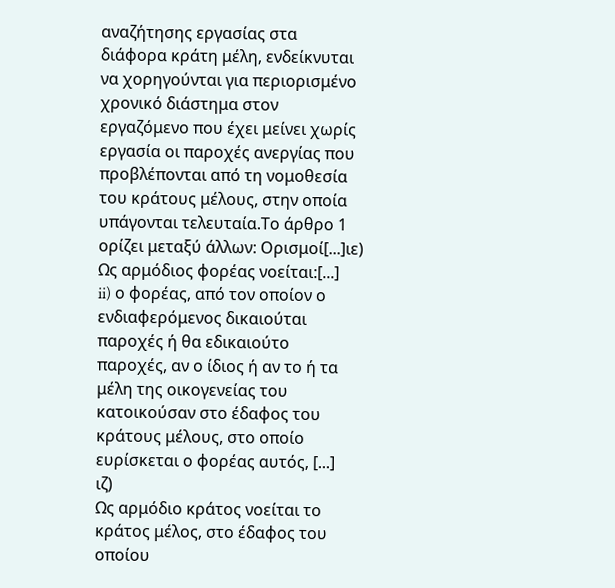αναζήτησης εργασίας στα διάφορα κράτη μέλη, ενδείκνυται να χορηγούνται για περιορισμένο χρονικό διάστημα στον εργαζόμενο που έχει μείνει χωρίς εργασία οι παροχές ανεργίας που προβλέπονται από τη νομοθεσία του κράτους μέλους, στην οποία υπάγονται τελευταία.Το άρθρο 1 ορίζει μεταξύ άλλων: Ορισμοί[...]ιε) Ως αρμόδιος φορέας νοείται:[...]
ii) ο φορέας, από τον οποίον ο ενδιαφερόμενος δικαιούται παροχές ή θα εδικαιούτο παροχές, αν ο ίδιος ή αν το ή τα μέλη της οικογενείας του κατοικούσαν στο έδαφος του κράτους μέλους, στο οποίο ευρίσκεται ο φορέας αυτός, [...]
ιζ)
Ως αρμόδιο κράτος νοείται το κράτος μέλος, στο έδαφος του οποίου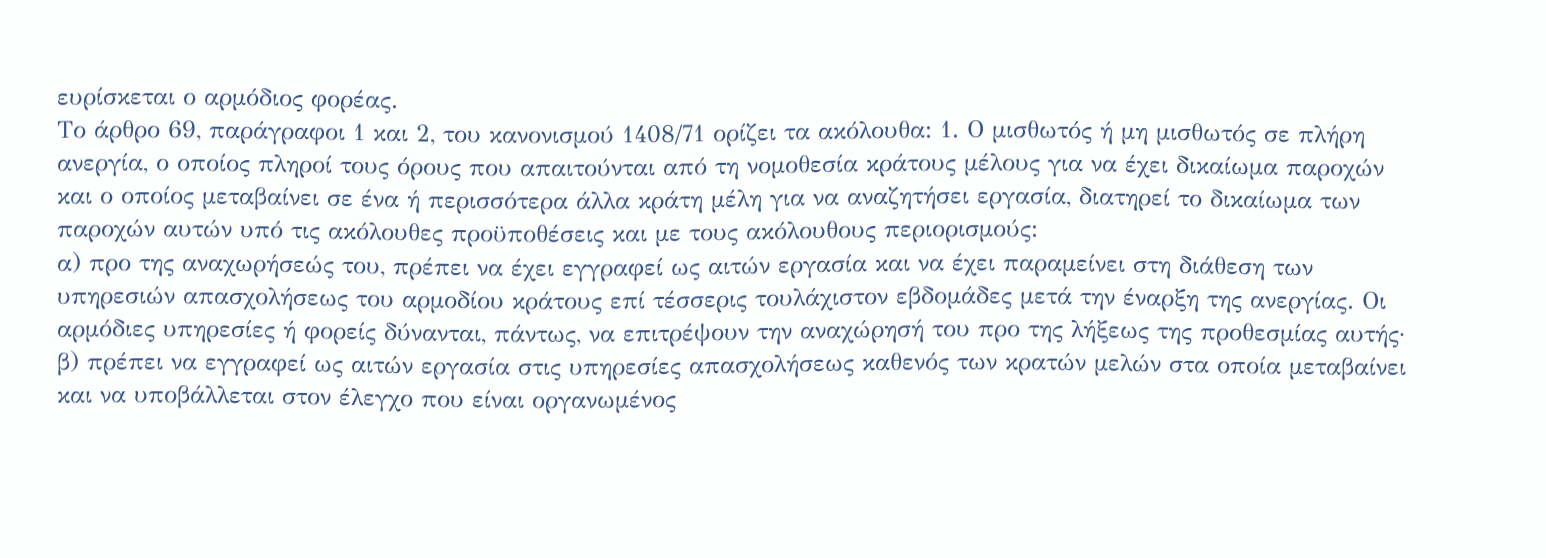ευρίσκεται ο αρμόδιος φορέας.
Το άρθρο 69, παράγραφοι 1 και 2, του κανονισμού 1408/71 ορίζει τα ακόλουθα: 1. Ο μισθωτός ή μη μισθωτός σε πλήρη ανεργία, ο οποίος πληροί τους όρους που απαιτούνται από τη νομοθεσία κράτους μέλους για να έχει δικαίωμα παροχών και ο οποίος μεταβαίνει σε ένα ή περισσότερα άλλα κράτη μέλη για να αναζητήσει εργασία, διατηρεί το δικαίωμα των παροχών αυτών υπό τις ακόλουθες προϋποθέσεις και με τους ακόλουθους περιορισμούς:
α) προ της αναχωρήσεώς του, πρέπει να έχει εγγραφεί ως αιτών εργασία και να έχει παραμείνει στη διάθεση των υπηρεσιών απασχολήσεως του αρμοδίου κράτους επί τέσσερις τουλάχιστον εβδομάδες μετά την έναρξη της ανεργίας. Οι αρμόδιες υπηρεσίες ή φορείς δύνανται, πάντως, να επιτρέψουν την αναχώρησή του προ της λήξεως της προθεσμίας αυτής·
β) πρέπει να εγγραφεί ως αιτών εργασία στις υπηρεσίες απασχολήσεως καθενός των κρατών μελών στα οποία μεταβαίνει και να υποβάλλεται στον έλεγχο που είναι οργανωμένος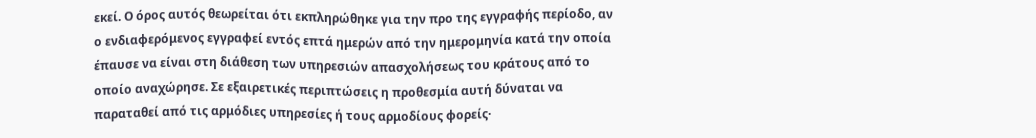εκεί. Ο όρος αυτός θεωρείται ότι εκπληρώθηκε για την προ της εγγραφής περίοδο, αν ο ενδιαφερόμενος εγγραφεί εντός επτά ημερών από την ημερομηνία κατά την οποία έπαυσε να είναι στη διάθεση των υπηρεσιών απασχολήσεως του κράτους από το οποίο αναχώρησε. Σε εξαιρετικές περιπτώσεις η προθεσμία αυτή δύναται να παραταθεί από τις αρμόδιες υπηρεσίες ή τους αρμοδίους φορείς·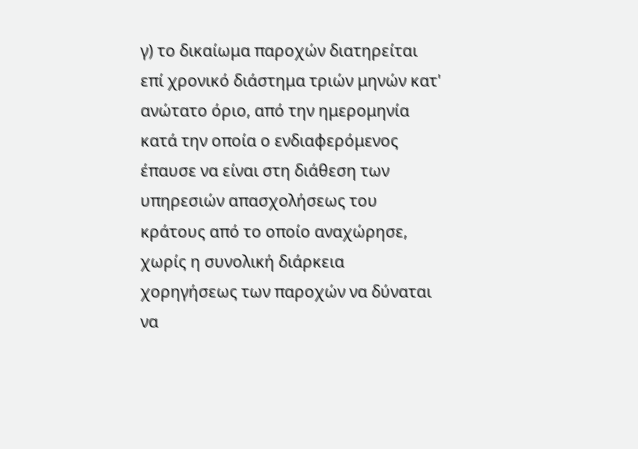γ) το δικαίωμα παροχών διατηρείται επί χρονικό διάστημα τριών μηνών κατ' ανώτατο όριο, από την ημερομηνία κατά την οποία ο ενδιαφερόμενος έπαυσε να είναι στη διάθεση των υπηρεσιών απασχολήσεως του κράτους από το οποίο αναχώρησε, χωρίς η συνολική διάρκεια χορηγήσεως των παροχών να δύναται να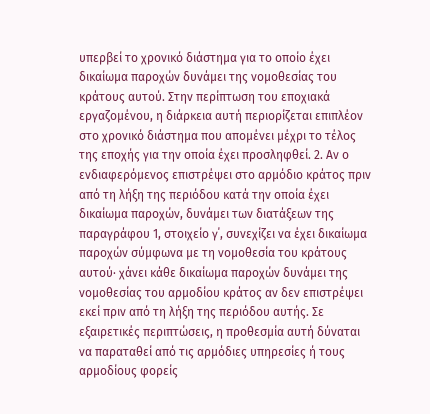υπερβεί το χρονικό διάστημα για το οποίο έχει δικαίωμα παροχών δυνάμει της νομοθεσίας του κράτους αυτού. Στην περίπτωση του εποχιακά εργαζομένου, η διάρκεια αυτή περιορίζεται επιπλέον στο χρονικό διάστημα που απομένει μέχρι το τέλος της εποχής για την οποία έχει προσληφθεί. 2. Αν ο ενδιαφερόμενος επιστρέψει στο αρμόδιο κράτος πριν από τη λήξη της περιόδου κατά την οποία έχει δικαίωμα παροχών, δυνάμει των διατάξεων της παραγράφου 1, στοιχείο γ΄, συνεχίζει να έχει δικαίωμα παροχών σύμφωνα με τη νομοθεσία του κράτους αυτού· χάνει κάθε δικαίωμα παροχών δυνάμει της νομοθεσίας του αρμοδίου κράτος αν δεν επιστρέψει εκεί πριν από τη λήξη της περιόδου αυτής. Σε εξαιρετικές περιπτώσεις, η προθεσμία αυτή δύναται να παραταθεί από τις αρμόδιες υπηρεσίες ή τους αρμοδίους φορείς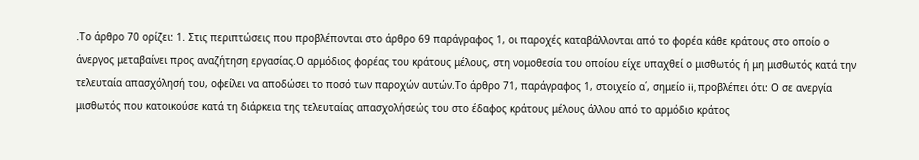.Το άρθρο 70 ορίζει: 1. Στις περιπτώσεις που προβλέπονται στο άρθρο 69 παράγραφος 1, οι παροχές καταβάλλονται από το φορέα κάθε κράτους στο οποίο ο άνεργος μεταβαίνει προς αναζήτηση εργασίας.Ο αρμόδιος φορέας του κράτους μέλους, στη νομοθεσία του οποίου είχε υπαχθεί ο μισθωτός ή μη μισθωτός κατά την τελευταία απασχόλησή του, οφείλει να αποδώσει το ποσό των παροχών αυτών.Το άρθρο 71, παράγραφος 1, στοιχείο α΄, σημείο ii, προβλέπει ότι: Ο σε ανεργία μισθωτός που κατοικούσε κατά τη διάρκεια της τελευταίας απασχολήσεώς του στο έδαφος κράτους μέλους άλλου από το αρμόδιο κράτος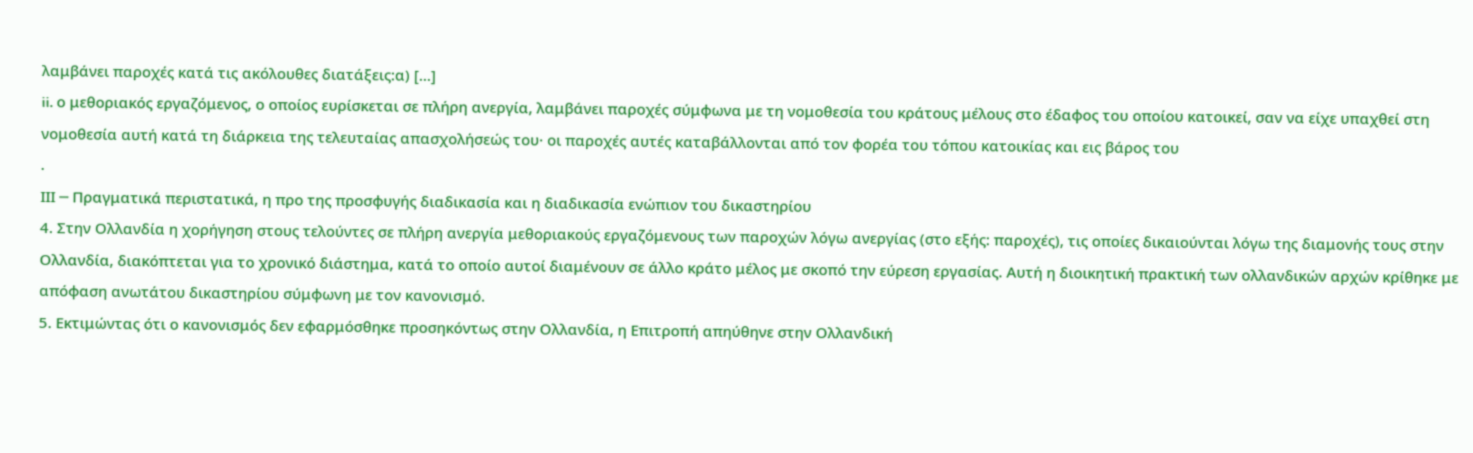λαμβάνει παροχές κατά τις ακόλουθες διατάξεις:α) [...]
ii. ο μεθοριακός εργαζόμενος, ο οποίος ευρίσκεται σε πλήρη ανεργία, λαμβάνει παροχές σύμφωνα με τη νομοθεσία του κράτους μέλους στο έδαφος του οποίου κατοικεί, σαν να είχε υπαχθεί στη νομοθεσία αυτή κατά τη διάρκεια της τελευταίας απασχολήσεώς του· οι παροχές αυτές καταβάλλονται από τον φορέα του τόπου κατοικίας και εις βάρος του
.
ΙΙΙ ─ Πραγματικά περιστατικά, η προ της προσφυγής διαδικασία και η διαδικασία ενώπιον του δικαστηρίου
4. Στην Ολλανδία η χορήγηση στους τελούντες σε πλήρη ανεργία μεθοριακούς εργαζόμενους των παροχών λόγω ανεργίας (στο εξής: παροχές), τις οποίες δικαιούνται λόγω της διαμονής τους στην Ολλανδία, διακόπτεται για το χρονικό διάστημα, κατά το οποίο αυτοί διαμένουν σε άλλο κράτο μέλος με σκοπό την εύρεση εργασίας. Αυτή η διοικητική πρακτική των ολλανδικών αρχών κρίθηκε με απόφαση ανωτάτου δικαστηρίου σύμφωνη με τον κανονισμό.
5. Εκτιμώντας ότι ο κανονισμός δεν εφαρμόσθηκε προσηκόντως στην Ολλανδία, η Επιτροπή απηύθηνε στην Ολλανδική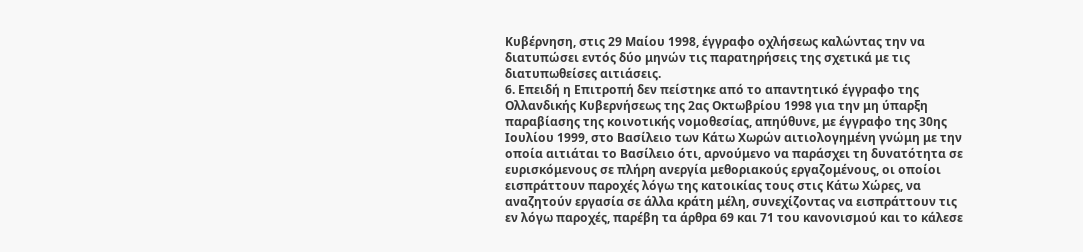Κυβέρνηση, στις 29 Μαίου 1998, έγγραφο οχλήσεως καλώντας την να διατυπώσει εντός δύο μηνών τις παρατηρήσεις της σχετικά με τις διατυπωθείσες αιτιάσεις.
6. Επειδή η Επιτροπή δεν πείστηκε από το απαντητικό έγγραφο της Ολλανδικής Κυβερνήσεως της 2ας Οκτωβρίου 1998 για την μη ύπαρξη παραβίασης της κοινοτικής νομοθεσίας, απηύθυνε, με έγγραφο της 30ης Ιουλίου 1999, στο Βασίλειο των Κάτω Χωρών αιτιολογημένη γνώμη με την οποία αιτιάται το Βασίλειο ότι, αρνούμενο να παράσχει τη δυνατότητα σε ευρισκόμενους σε πλήρη ανεργία μεθοριακούς εργαζομένους, οι οποίοι εισπράττουν παροχές λόγω της κατοικίας τους στις Κάτω Χώρες, να αναζητούν εργασία σε άλλα κράτη μέλη, συνεχίζοντας να εισπράττουν τις εν λόγω παροχές, παρέβη τα άρθρα 69 και 71 του κανονισμού και το κάλεσε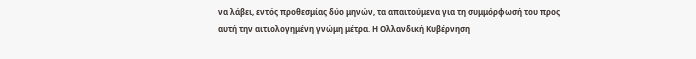να λάβει, εντός προθεσμίας δύο μηνών, τα απαιτούμενα για τη συμμόρφωσή του προς αυτή την αιτιολογημένη γνώμη μέτρα. Η Ολλανδική Κυβέρνηση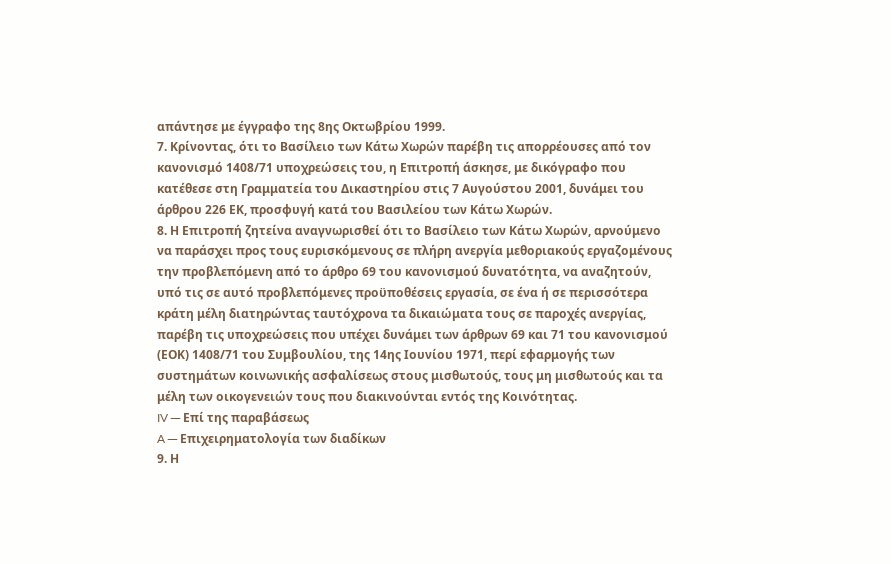απάντησε με έγγραφο της 8ης Οκτωβρίου 1999.
7. Κρίνοντας, ότι το Βασίλειο των Κάτω Χωρών παρέβη τις απορρέουσες από τον κανονισμό 1408/71 υποχρεώσεις του, η Επιτροπή άσκησε, με δικόγραφο που κατέθεσε στη Γραμματεία του Δικαστηρίου στις 7 Αυγούστου 2001, δυνάμει του άρθρου 226 ΕΚ, προσφυγή κατά του Βασιλείου των Κάτω Χωρών.
8. Η Επιτροπή ζητείνα αναγνωρισθεί ότι το Βασίλειο των Κάτω Χωρών, αρνούμενο να παράσχει προς τους ευρισκόμενους σε πλήρη ανεργία μεθοριακούς εργαζομένους την προβλεπόμενη από το άρθρο 69 του κανονισμού δυνατότητα, να αναζητούν, υπό τις σε αυτό προβλεπόμενες προϋποθέσεις εργασία, σε ένα ή σε περισσότερα κράτη μέλη διατηρώντας ταυτόχρονα τα δικαιώματα τους σε παροχές ανεργίας, παρέβη τις υποχρεώσεις που υπέχει δυνάμει των άρθρων 69 και 71 του κανονισμού (ΕΟΚ) 1408/71 του Συμβουλίου, της 14ης Ιουνίου 1971, περί εφαρμογής των συστημάτων κοινωνικής ασφαλίσεως στους μισθωτούς, τους μη μισθωτούς και τα μέλη των οικογενειών τους που διακινούνται εντός της Κοινότητας.
IV ─ Επί της παραβάσεως
A ─ Επιχειρηματολογία των διαδίκων
9. Η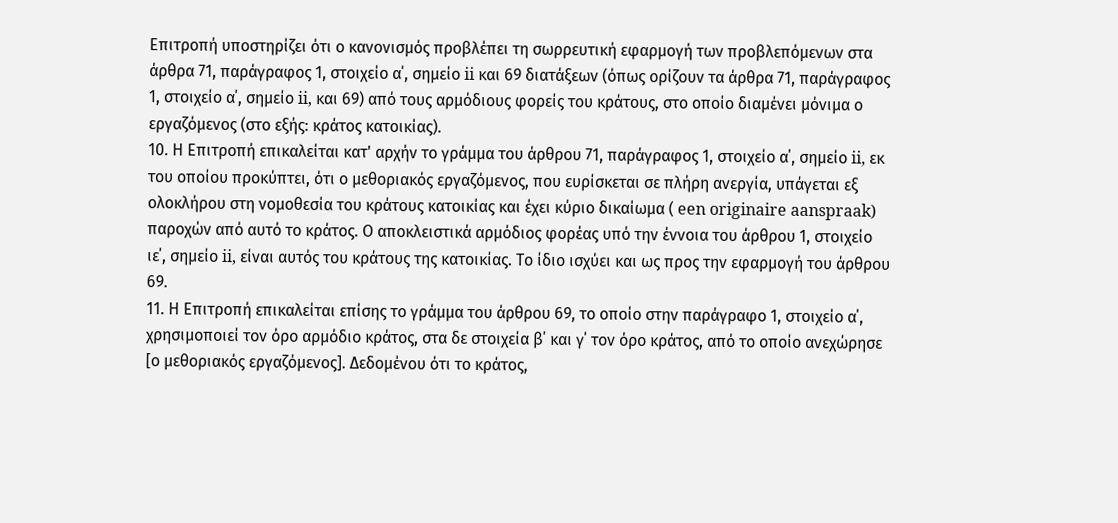Επιτροπή υποστηρίζει ότι ο κανονισμός προβλέπει τη σωρρευτική εφαρμογή των προβλεπόμενων στα άρθρα 71, παράγραφος 1, στοιχείο α΄, σημείο ii και 69 διατάξεων (όπως ορίζουν τα άρθρα 71, παράγραφος 1, στοιχείο α΄, σημείο ii, και 69) από τους αρμόδιους φορείς του κράτους, στο οποίο διαμένει μόνιμα ο εργαζόμενος (στο εξής: κράτος κατοικίας).
10. Η Επιτροπή επικαλείται κατ' αρχήν το γράμμα του άρθρου 71, παράγραφος 1, στοιχείο α΄, σημείο ii, εκ του οποίου προκύπτει, ότι ο μεθοριακός εργαζόμενος, που ευρίσκεται σε πλήρη ανεργία, υπάγεται εξ ολοκλήρου στη νομοθεσία του κράτους κατοικίας και έχει κύριο δικαίωμα ( een originaire aanspraak) παροχών από αυτό το κράτος. Ο αποκλειστικά αρμόδιος φορέας υπό την έννοια του άρθρου 1, στοιχείο ιε΄, σημείο ii, είναι αυτός του κράτους της κατοικίας. Το ίδιο ισχύει και ως προς την εφαρμογή του άρθρου 69.
11. Η Επιτροπή επικαλείται επίσης το γράμμα του άρθρου 69, το οποίο στην παράγραφο 1, στοιχείο α΄, χρησιμοποιεί τον όρο αρμόδιο κράτος, στα δε στοιχεία β΄ και γ΄ τον όρο κράτος, από το οποίο ανεχώρησε [ο μεθοριακός εργαζόμενος]. Δεδομένου ότι το κράτος,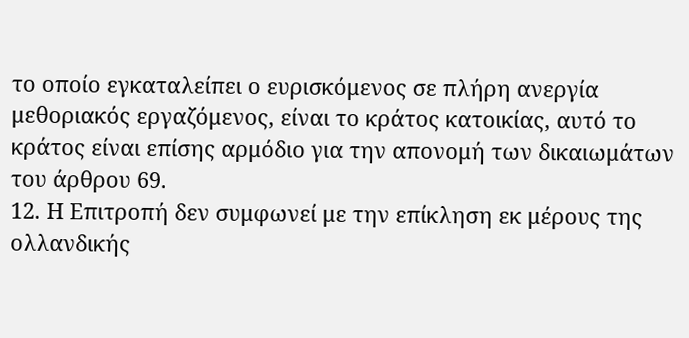το οποίο εγκαταλείπει ο ευρισκόμενος σε πλήρη ανεργία μεθοριακός εργαζόμενος, είναι το κράτος κατοικίας, αυτό το κράτος είναι επίσης αρμόδιο για την απονομή των δικαιωμάτων του άρθρου 69.
12. Η Επιτροπή δεν συμφωνεί με την επίκληση εκ μέρους της ολλανδικής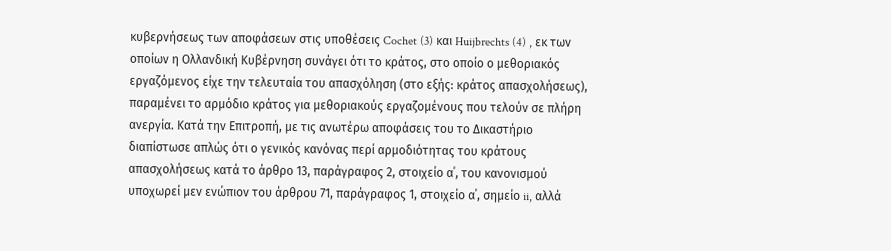κυβερνήσεως των αποφάσεων στις υποθέσεις Cochet (3) και Huijbrechts (4) , εκ των οποίων η Ολλανδική Κυβέρνηση συνάγει ότι το κράτος, στο οποίο ο μεθοριακός εργαζόμενος είχε την τελευταία του απασχόληση (στο εξής: κράτος απασχολήσεως), παραμένει το αρμόδιο κράτος για μεθοριακούς εργαζομένους που τελούν σε πλήρη ανεργία. Κατά την Επιτροπή, με τις ανωτέρω αποφάσεις του το Δικαστήριο διαπίστωσε απλώς ότι ο γενικός κανόνας περί αρμοδιότητας του κράτους απασχολήσεως κατά το άρθρο 13, παράγραφος 2, στοιχείο α΄, του κανονισμού υποχωρεί μεν ενώπιον του άρθρου 71, παράγραφος 1, στοιχείο α΄, σημείο ii, αλλά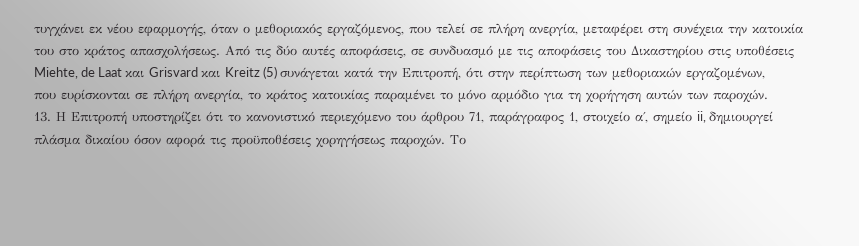τυγχάνει εκ νέου εφαρμογής, όταν ο μεθοριακός εργαζόμενος, που τελεί σε πλήρη ανεργία, μεταφέρει στη συνέχεια την κατοικία του στο κράτος απασχολήσεως. Από τις δύο αυτές αποφάσεις, σε συνδυασμό με τις αποφάσεις του Δικαστηρίου στις υποθέσεις Miehte, de Laat και Grisvard και Kreitz (5) συνάγεται κατά την Επιτροπή, ότι στην περίπτωση των μεθοριακών εργαζομένων, που ευρίσκονται σε πλήρη ανεργία, το κράτος κατοικίας παραμένει το μόνο αρμόδιο για τη χορήγηση αυτών των παροχών.
13. Η Επιτροπή υποστηρίζει ότι το κανονιστικό περιεχόμενο του άρθρου 71, παράγραφος 1, στοιχείο α΄, σημείο ii, δημιουργεί πλάσμα δικαίου όσον αφορά τις προϋποθέσεις χορηγήσεως παροχών. Το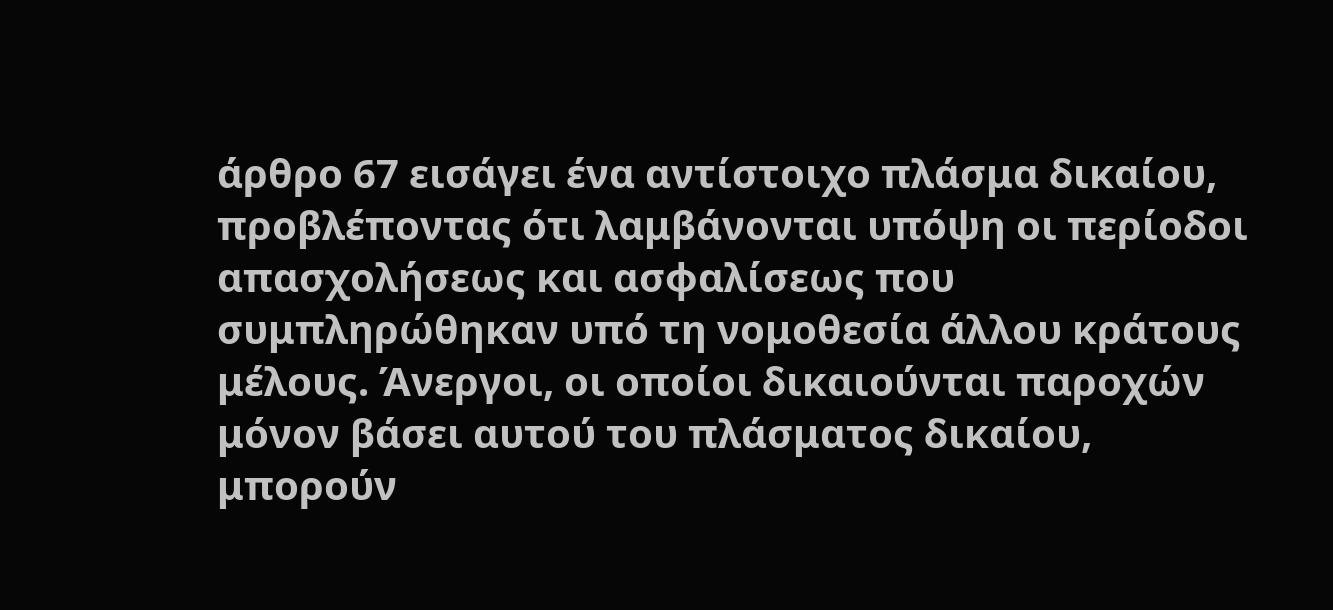άρθρο 67 εισάγει ένα αντίστοιχο πλάσμα δικαίου, προβλέποντας ότι λαμβάνονται υπόψη οι περίοδοι απασχολήσεως και ασφαλίσεως που συμπληρώθηκαν υπό τη νομοθεσία άλλου κράτους μέλους. Άνεργοι, οι οποίοι δικαιούνται παροχών μόνον βάσει αυτού του πλάσματος δικαίου, μπορούν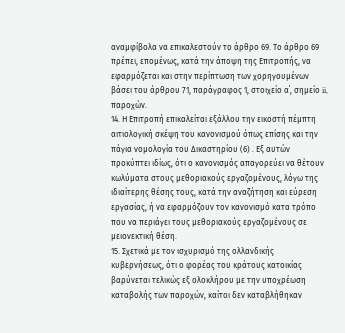αναμφίβολα να επικαλεστούν το άρθρο 69. Το άρθρο 69 πρέπει, επομένως, κατά την άποψη της Επιτροπής, να εφαρμόζεται και στην περίπτωση των χορηγουμένων βάσει του άρθρου 71, παράγραφος 1, στοιχείο α΄, σημείο ii, παροχών.
14. Η Επιτροπή επικαλείται εξάλλου την εικοστή πέμπτη αιτιολογική σκέψη του κανονισμού όπως επίσης και την πάγια νομολογία του Δικαστηρίου (6) . Εξ αυτών προκύπτει ιδίως, ότι ο κανονισμός απαγορεύει να θέτουν κωλύματα στους μεθοριακούς εργαζομένους, λόγω της ιδιαίτερης θέσης τους, κατά την αναζήτηση και εύρεση εργασίας, ή να εφαρμόζουν τον κανονισμό κατα τρόπο που να περιάγει τους μεθοριακούς εργαζομένους σε μειονεκτική θέση.
15. Σχετικά με τον ισχυρισμό της ολλανδικής κυβερνήσεως, ότι ο φορέας του κράτους κατοικίας βαρύνεται τελικώς εξ ολοκλήρου με την υποχρέωση καταβολής των παροχών, καίτοι δεν καταβλήθηκαν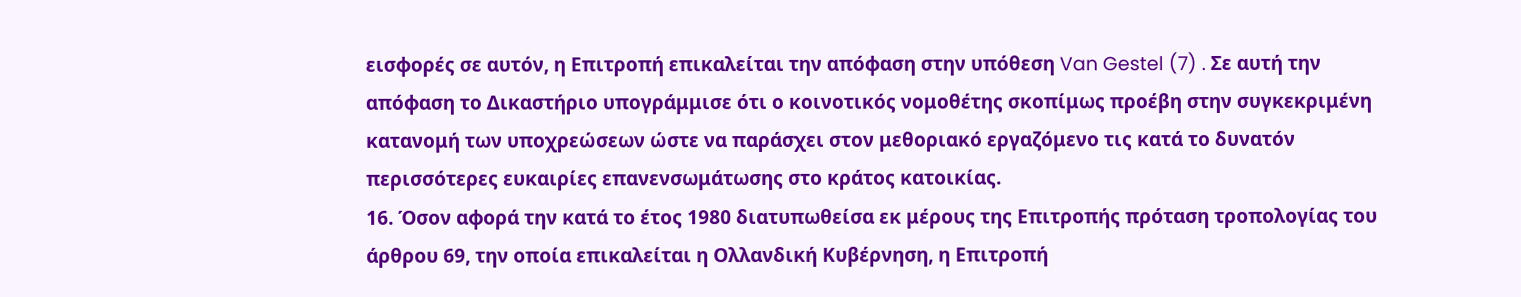εισφορές σε αυτόν, η Επιτροπή επικαλείται την απόφαση στην υπόθεση Van Gestel (7) . Σε αυτή την απόφαση το Δικαστήριο υπογράμμισε ότι ο κοινοτικός νομοθέτης σκοπίμως προέβη στην συγκεκριμένη κατανομή των υποχρεώσεων ώστε να παράσχει στον μεθοριακό εργαζόμενο τις κατά το δυνατόν περισσότερες ευκαιρίες επανενσωμάτωσης στο κράτος κατοικίας.
16. Όσον αφορά την κατά το έτος 1980 διατυπωθείσα εκ μέρους της Επιτροπής πρόταση τροπολογίας του άρθρου 69, την οποία επικαλείται η Ολλανδική Κυβέρνηση, η Επιτροπή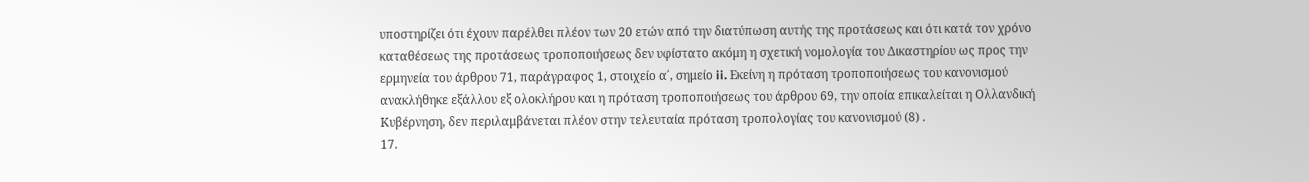υποστηρίζει ότι έχουν παρέλθει πλέον των 20 ετών από την διατύπωση αυτής της προτάσεως και ότι κατά τον χρόνο καταθέσεως της προτάσεως τροποποιήσεως δεν υφίστατο ακόμη η σχετική νομολογία του Δικαστηρίου ως προς την ερμηνεία του άρθρου 71, παράγραφος 1, στοιχείο α΄, σημείο ii. Εκείνη η πρόταση τροποποιήσεως του κανονισμού ανακλήθηκε εξάλλου εξ ολοκλήρου και η πρόταση τροποποιήσεως του άρθρου 69, την οποία επικαλείται η Ολλανδική Κυβέρνηση, δεν περιλαμβάνεται πλέον στην τελευταία πρόταση τροπολογίας του κανονισμού (8) .
17.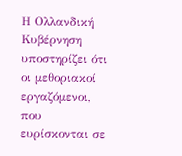Η Ολλανδική Κυβέρνηση υποστηρίζει ότι οι μεθοριακοί εργαζόμενοι, που ευρίσκονται σε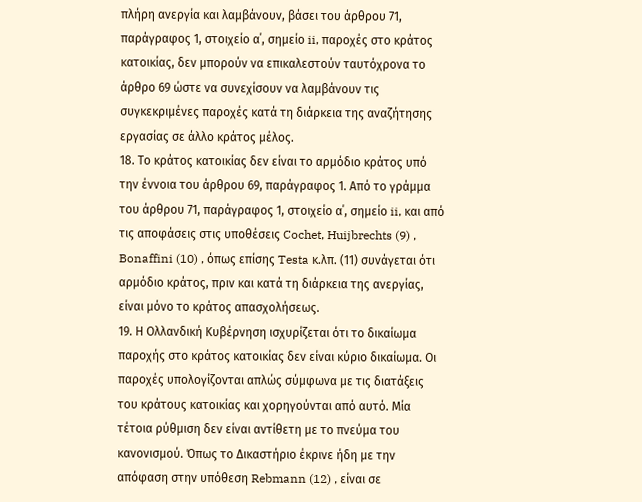πλήρη ανεργία και λαμβάνουν, βάσει του άρθρου 71, παράγραφος 1, στοιχείο α΄, σημείο ii, παροχές στο κράτος κατοικίας, δεν μπορούν να επικαλεστούν ταυτόχρονα το άρθρο 69 ώστε να συνεχίσουν να λαμβάνουν τις συγκεκριμένες παροχές κατά τη διάρκεια της αναζήτησης εργασίας σε άλλο κράτος μέλος.
18. Το κράτος κατοικίας δεν είναι το αρμόδιο κράτος υπό την έννοια του άρθρου 69, παράγραφος 1. Από το γράμμα του άρθρου 71, παράγραφος 1, στοιχείο α΄, σημείο ii, και από τις αποφάσεις στις υποθέσεις Cochet, Huijbrechts (9) , Bonaffini (10) , όπως επίσης Testa κ.λπ. (11) συνάγεται ότι αρμόδιο κράτος, πριν και κατά τη διάρκεια της ανεργίας, είναι μόνο το κράτος απασχολήσεως.
19. Η Ολλανδική Κυβέρνηση ισχυρίζεται ότι το δικαίωμα παροχής στο κράτος κατοικίας δεν είναι κύριο δικαίωμα. Οι παροχές υπολογίζονται απλώς σύμφωνα με τις διατάξεις του κράτους κατοικίας και χορηγούνται από αυτό. Μία τέτοια ρύθμιση δεν είναι αντίθετη με το πνεύμα του κανονισμού. Όπως το Δικαστήριο έκρινε ήδη με την απόφαση στην υπόθεση Rebmann (12) , είναι σε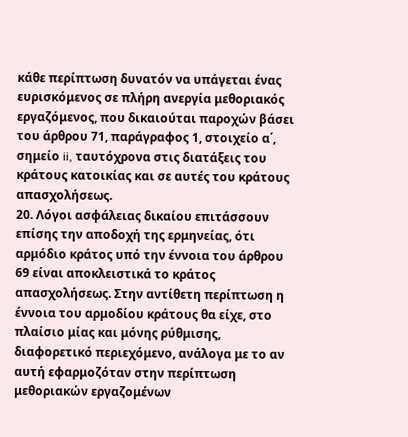κάθε περίπτωση δυνατόν να υπάγεται ένας ευρισκόμενος σε πλήρη ανεργία μεθοριακός εργαζόμενος, που δικαιούται παροχών βάσει του άρθρου 71, παράγραφος 1, στοιχείο α΄, σημείο ii, ταυτόχρονα στις διατάξεις του κράτους κατοικίας και σε αυτές του κράτους απασχολήσεως.
20. Λόγοι ασφάλειας δικαίου επιτάσσουν επίσης την αποδοχή της ερμηνείας, ότι αρμόδιο κράτος υπό την έννοια του άρθρου 69 είναι αποκλειστικά το κράτος απασχολήσεως. Στην αντίθετη περίπτωση η έννοια του αρμοδίου κράτους θα είχε, στο πλαίσιο μίας και μόνης ρύθμισης, διαφορετικό περιεχόμενο, ανάλογα με το αν αυτή εφαρμοζόταν στην περίπτωση μεθοριακών εργαζομένων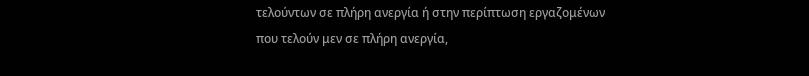τελούντων σε πλήρη ανεργία ή στην περίπτωση εργαζομένων που τελούν μεν σε πλήρη ανεργία,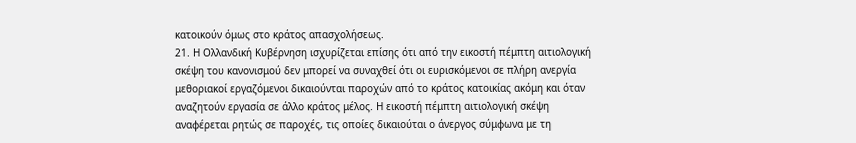κατοικούν όμως στο κράτος απασχολήσεως.
21. Η Ολλανδική Κυβέρνηση ισχυρίζεται επίσης ότι από την εικοστή πέμπτη αιτιολογική σκέψη του κανονισμού δεν μπορεί να συναχθεί ότι οι ευρισκόμενοι σε πλήρη ανεργία μεθοριακοί εργαζόμενοι δικαιούνται παροχών από το κράτος κατοικίας ακόμη και όταν αναζητούν εργασία σε άλλο κράτος μέλος. Η εικοστή πέμπτη αιτιολογική σκέψη αναφέρεται ρητώς σε παροχές, τις οποίες δικαιούται ο άνεργος σύμφωνα με τη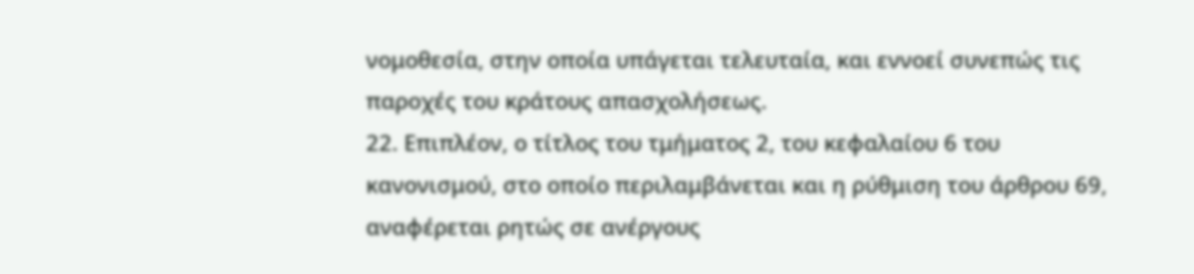νομοθεσία, στην οποία υπάγεται τελευταία, και εννοεί συνεπώς τις παροχές του κράτους απασχολήσεως.
22. Επιπλέον, ο τίτλος του τμήματος 2, του κεφαλαίου 6 του κανονισμού, στο οποίο περιλαμβάνεται και η ρύθμιση του άρθρου 69, αναφέρεται ρητώς σε ανέργους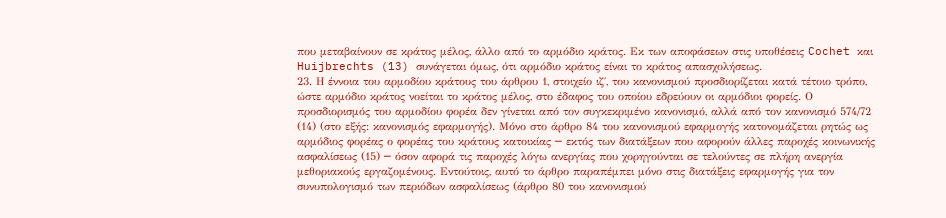που μεταβαίνουν σε κράτος μέλος, άλλο από το αρμόδιο κράτος. Εκ των αποφάσεων στις υποθέσεις Cochet και Huijbrechts (13) συνάγεται όμως, ότι αρμόδιο κράτος είναι το κράτος απασχολήσεως.
23. Η έννοια του αρμοδίου κράτους του άρθρου 1, στοιχείο ιζ΄, του κανονισμού προσδιορίζεται κατά τέτοιο τρόπο, ώστε αρμόδιο κράτος νοείται το κράτος μέλος, στο έδαφος του οποίου εδρεύουν οι αρμόδιοι φορείς. Ο προσδιορισμός του αρμοδίου φορέα δεν γίνεται από τον συγκεκριμένο κανονισμό, αλλά από τον κανονισμό 574/72 (14) (στο εξής: κανονισμός εφαρμογής). Μόνο στο άρθρο 84 του κανονισμού εφαρμογής κατονομάζεται ρητώς ως αρμόδιος φορέας ο φορέας του κράτους κατοικίας ─ εκτός των διατάξεων που αφορούν άλλες παροχές κοινωνικής ασφαλίσεως (15) ─ όσον αφορά τις παροχές λόγω ανεργίας που χορηγούνται σε τελούντες σε πλήρη ανεργία μεθοριακούς εργαζομένους. Εντούτοις, αυτό το άρθρο παραπέμπει μόνο στις διατάξεις εφαρμογής για τον συνυπολογισμό των περιόδων ασφαλίσεως (άρθρο 80 του κανονισμού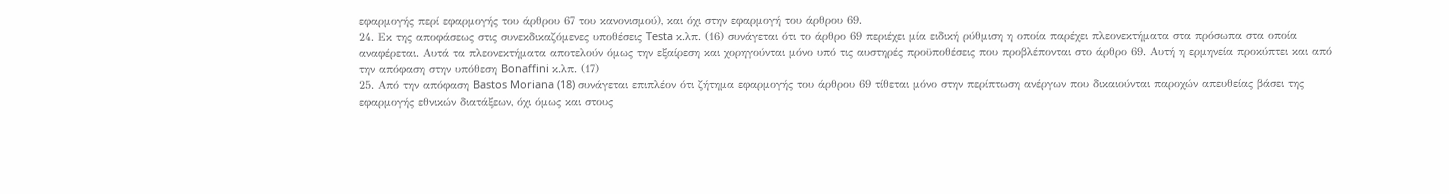εφαρμογής περί εφαρμογής του άρθρου 67 του κανονισμού), και όχι στην εφαρμογή του άρθρου 69.
24. Εκ της αποφάσεως στις συνεκδικαζόμενες υποθέσεις Testa κ.λπ. (16) συνάγεται ότι το άρθρο 69 περιέχει μία ειδική ρύθμιση η οποία παρέχει πλεονεκτήματα στα πρόσωπα στα οποία αναφέρεται. Αυτά τα πλεονεκτήματα αποτελούν όμως την εξαίρεση και χορηγούνται μόνο υπό τις αυστηρές προϋποθέσεις που προβλέπονται στο άρθρο 69. Αυτή η ερμηνεία προκύπτει και από την απόφαση στην υπόθεση Bonaffini κ.λπ. (17)
25. Από την απόφαση Bastos Moriana (18) συνάγεται επιπλέον ότι ζήτημα εφαρμογής του άρθρου 69 τίθεται μόνο στην περίπτωση ανέργων που δικαιούνται παροχών απευθείας βάσει της εφαρμογής εθνικών διατάξεων, όχι όμως και στους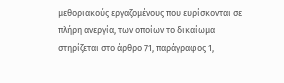μεθοριακούς εργαζομένους που ευρίσκονται σε πλήρη ανεργία, των οποίων το δικαίωμα στηρίζεται στο άρθρο 71, παράγραφος 1,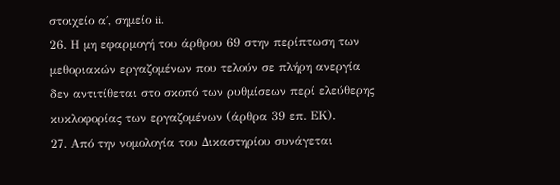στοιχείο α΄, σημείο ii.
26. Η μη εφαρμογή του άρθρου 69 στην περίπτωση των μεθοριακών εργαζομένων που τελούν σε πλήρη ανεργία δεν αντιτίθεται στο σκοπό των ρυθμίσεων περί ελεύθερης κυκλοφορίας των εργαζομένων (άρθρα 39 επ. ΕΚ).
27. Από την νομολογία του Δικαστηρίου συνάγεται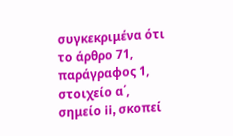συγκεκριμένα ότι το άρθρο 71, παράγραφος 1, στοιχείο α΄, σημείο ii, σκοπεί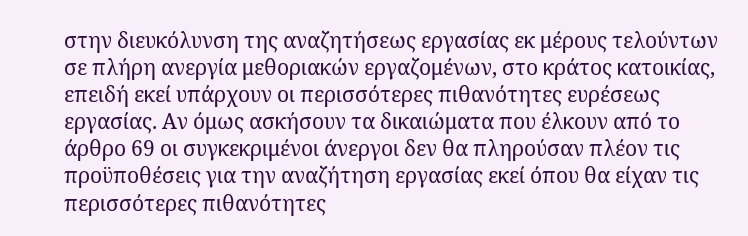στην διευκόλυνση της αναζητήσεως εργασίας εκ μέρους τελούντων σε πλήρη ανεργία μεθοριακών εργαζομένων, στο κράτος κατοικίας, επειδή εκεί υπάρχουν οι περισσότερες πιθανότητες ευρέσεως εργασίας. Αν όμως ασκήσουν τα δικαιώματα που έλκουν από το άρθρο 69 οι συγκεκριμένοι άνεργοι δεν θα πληρούσαν πλέον τις προϋποθέσεις για την αναζήτηση εργασίας εκεί όπου θα είχαν τις περισσότερες πιθανότητες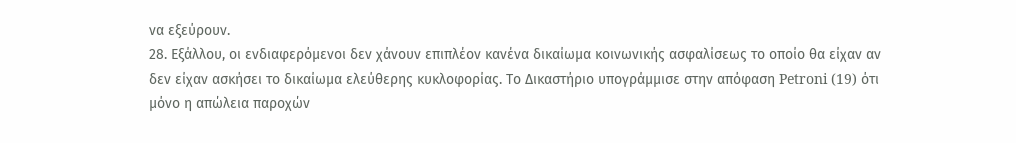να εξεύρουν.
28. Εξάλλου, οι ενδιαφερόμενοι δεν χάνουν επιπλέον κανένα δικαίωμα κοινωνικής ασφαλίσεως το οποίο θα είχαν αν δεν είχαν ασκήσει το δικαίωμα ελεύθερης κυκλοφορίας. Το Δικαστήριο υπογράμμισε στην απόφαση Petroni (19) ότι μόνο η απώλεια παροχών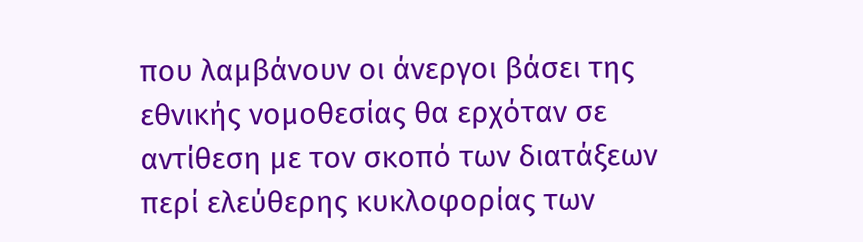που λαμβάνουν οι άνεργοι βάσει της εθνικής νομοθεσίας θα ερχόταν σε αντίθεση με τον σκοπό των διατάξεων περί ελεύθερης κυκλοφορίας των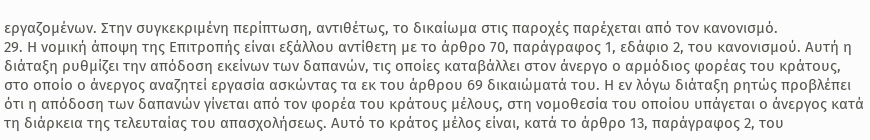εργαζομένων. Στην συγκεκριμένη περίπτωση, αντιθέτως, το δικαίωμα στις παροχές παρέχεται από τον κανονισμό.
29. Η νομική άποψη της Επιτροπής είναι εξάλλου αντίθετη με το άρθρο 70, παράγραφος 1, εδάφιο 2, του κανονισμού. Αυτή η διάταξη ρυθμίζει την απόδοση εκείνων των δαπανών, τις οποίες καταβάλλει στον άνεργο ο αρμόδιος φορέας του κράτους, στο οποίο ο άνεργος αναζητεί εργασία ασκώντας τα εκ του άρθρου 69 δικαιώματά του. Η εν λόγω διάταξη ρητώς προβλέπει ότι η απόδοση των δαπανών γίνεται από τον φορέα του κράτους μέλους, στη νομοθεσία του οποίου υπάγεται ο άνεργος κατά τη διάρκεια της τελευταίας του απασχολήσεως. Αυτό το κράτος μέλος είναι, κατά το άρθρο 13, παράγραφος 2, του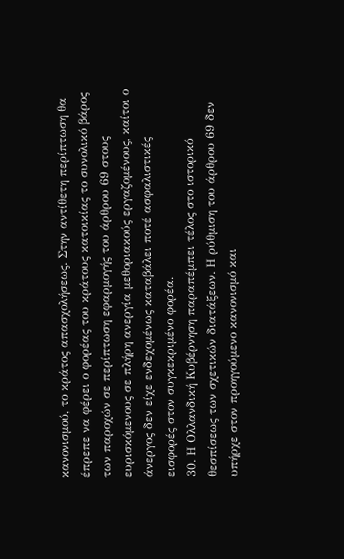κανονισμού, το κράτος απασχολήσεως. Στην αντίθετη περίπτωση θα έπρεπε να φέρει ο φορέας του κράτους κατοικίας το συνολικό βάρος των παροχών σε περίπτωση εφαρμογής του άρθρου 69 στους ευρισκόμενους σε πλήρη ανεργία μεθοριακούς εργαζομένους, καίτοι ο άνεργος δεν είχε ενδεχομένως καταβάλει ποτέ ασφαλιστικές εισφορές στον συγκεκριμένο φορέα.
30. Η Ολλανδική Κυβέρνηση παραπέμπει τέλος στο ιστορικό θεσπίσεως των σχετικών διατάξεων. Η ρύθμιση του άρθρου 69 δεν υπήρχε στον προηγούμενο κανονισμό και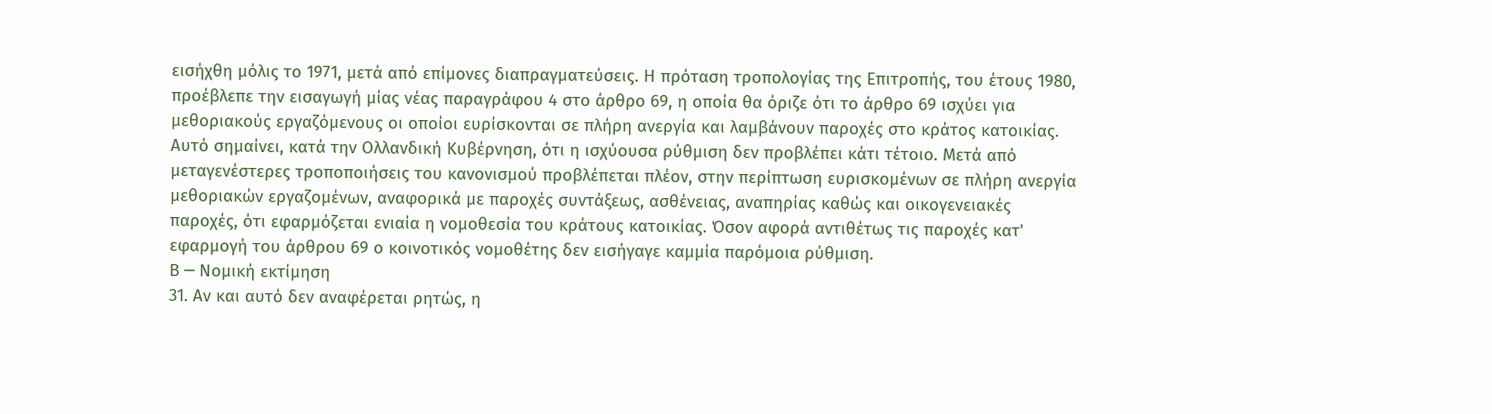εισήχθη μόλις το 1971, μετά από επίμονες διαπραγματεύσεις. Η πρόταση τροπολογίας της Επιτροπής, του έτους 1980, προέβλεπε την εισαγωγή μίας νέας παραγράφου 4 στο άρθρο 69, η οποία θα όριζε ότι το άρθρο 69 ισχύει για μεθοριακούς εργαζόμενους οι οποίοι ευρίσκονται σε πλήρη ανεργία και λαμβάνουν παροχές στο κράτος κατοικίας. Αυτό σημαίνει, κατά την Ολλανδική Κυβέρνηση, ότι η ισχύουσα ρύθμιση δεν προβλέπει κάτι τέτοιο. Μετά από μεταγενέστερες τροποποιήσεις του κανονισμού προβλέπεται πλέον, στην περίπτωση ευρισκομένων σε πλήρη ανεργία μεθοριακών εργαζομένων, αναφορικά με παροχές συντάξεως, ασθένειας, αναπηρίας καθώς και οικογενειακές παροχές, ότι εφαρμόζεται ενιαία η νομοθεσία του κράτους κατοικίας. Όσον αφορά αντιθέτως τις παροχές κατ' εφαρμογή του άρθρου 69 ο κοινοτικός νομοθέτης δεν εισήγαγε καμμία παρόμοια ρύθμιση.
Β ─ Νομική εκτίμηση
31. Αν και αυτό δεν αναφέρεται ρητώς, η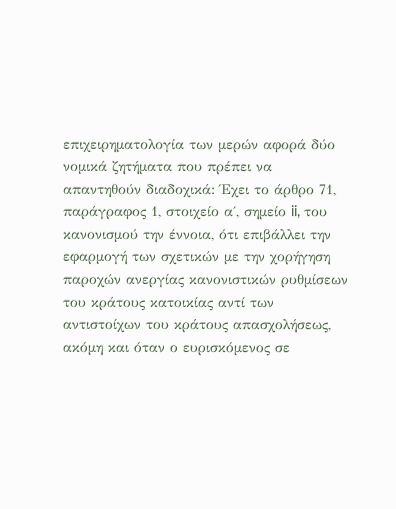επιχειρηματολογία των μερών αφορά δύο νομικά ζητήματα που πρέπει να απαντηθούν διαδοχικά: Έχει το άρθρο 71, παράγραφος 1, στοιχείο α΄, σημείο ii, του κανονισμού την έννοια, ότι επιβάλλει την εφαρμογή των σχετικών με την χορήγηση παροχών ανεργίας κανονιστικών ρυθμίσεων του κράτους κατοικίας αντί των αντιστοίχων του κράτους απασχολήσεως, ακόμη και όταν ο ευρισκόμενος σε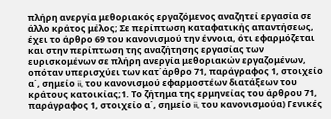πλήρη ανεργία μεθοριακός εργαζόμενος αναζητεί εργασία σε άλλο κράτος μέλος; Σε περίπτωση καταφατικής απαντήσεως, έχει το άρθρο 69 του κανονισμού την έννοια, ότι εφαρμόζεται και στην περίπτωση της αναζήτησης εργασίας των ευρισκομένων σε πλήρη ανεργία μεθοριακών εργαζομένων, οπόταν υπερισχύει των κατ΄άρθρο 71, παράγραφος 1, στοιχείο α΄, σημείο ii, του κανονισμού εφαρμοστέων διατάξεων του κράτους κατοικίας;1. Το ζήτημα της ερμηνείας του άρθρου 71, παράγραφος 1, στοιχείο α΄, σημείο ii, του κανονισμούα) Γενικές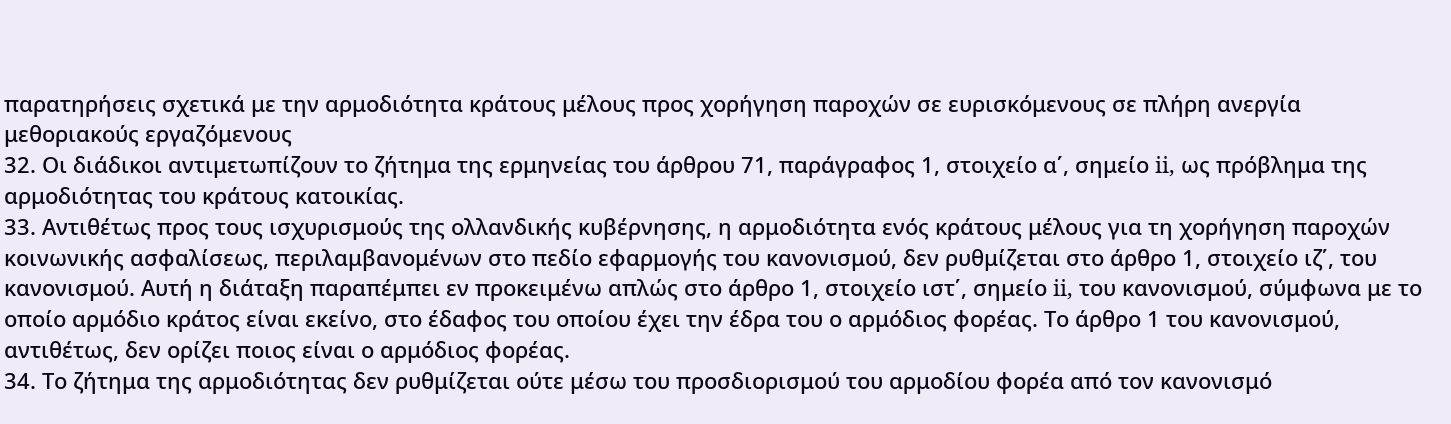παρατηρήσεις σχετικά με την αρμοδιότητα κράτους μέλους προς χορήγηση παροχών σε ευρισκόμενους σε πλήρη ανεργία μεθοριακούς εργαζόμενους
32. Οι διάδικοι αντιμετωπίζουν το ζήτημα της ερμηνείας του άρθρου 71, παράγραφος 1, στοιχείο α΄, σημείο ii, ως πρόβλημα της αρμοδιότητας του κράτους κατοικίας.
33. Αντιθέτως προς τους ισχυρισμούς της ολλανδικής κυβέρνησης, η αρμοδιότητα ενός κράτους μέλους για τη χορήγηση παροχών κοινωνικής ασφαλίσεως, περιλαμβανομένων στο πεδίο εφαρμογής του κανονισμού, δεν ρυθμίζεται στο άρθρο 1, στοιχείο ιζ΄, του κανονισμού. Αυτή η διάταξη παραπέμπει εν προκειμένω απλώς στο άρθρο 1, στοιχείο ιστ΄, σημείο ii, του κανονισμού, σύμφωνα με το οποίο αρμόδιο κράτος είναι εκείνο, στο έδαφος του οποίου έχει την έδρα του ο αρμόδιος φορέας. Το άρθρο 1 του κανονισμού, αντιθέτως, δεν ορίζει ποιος είναι ο αρμόδιος φορέας.
34. Το ζήτημα της αρμοδιότητας δεν ρυθμίζεται ούτε μέσω του προσδιορισμού του αρμοδίου φορέα από τον κανονισμό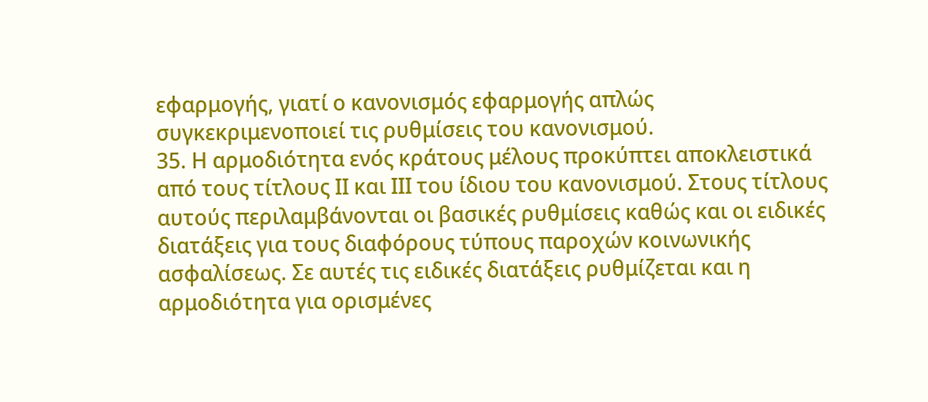εφαρμογής, γιατί ο κανονισμός εφαρμογής απλώς συγκεκριμενοποιεί τις ρυθμίσεις του κανονισμού.
35. Η αρμοδιότητα ενός κράτους μέλους προκύπτει αποκλειστικά από τους τίτλους ΙΙ και ΙΙΙ του ίδιου του κανονισμού. Στους τίτλους αυτούς περιλαμβάνονται οι βασικές ρυθμίσεις καθώς και οι ειδικές διατάξεις για τους διαφόρους τύπους παροχών κοινωνικής ασφαλίσεως. Σε αυτές τις ειδικές διατάξεις ρυθμίζεται και η αρμοδιότητα για ορισμένες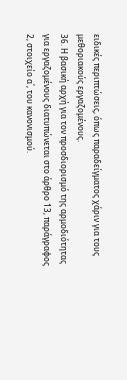ειδικές περιπτώσεις, όπως παραδείγματος χάριν για τους μεθοριακούς εργαζομένους.
36. Η βασική αρχή για τον προσδιορισμό της αρμοδιότητας για εργαζομένους διατυπώνεται στο άρθρο 13, παράγραφος 2, στοιχείο α΄, του κανονισμού.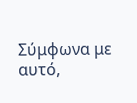Σύμφωνα με αυτό,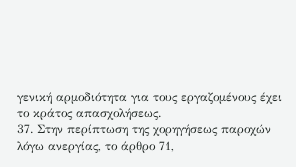γενική αρμοδιότητα για τους εργαζομένους έχει το κράτος απασχολήσεως.
37. Στην περίπτωση της χορηγήσεως παροχών λόγω ανεργίας, το άρθρο 71,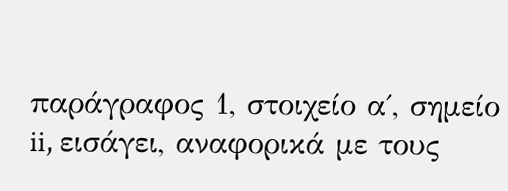παράγραφος 1, στοιχείο α΄, σημείο ii, εισάγει, αναφορικά με τους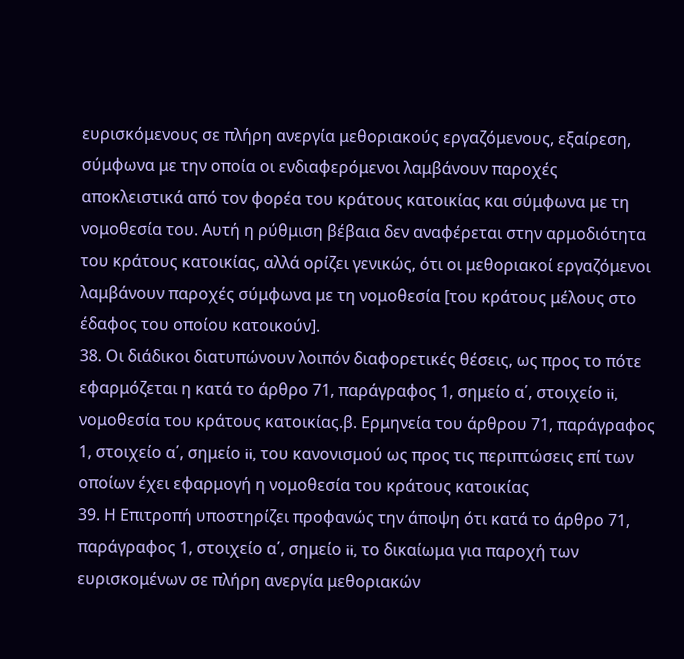ευρισκόμενους σε πλήρη ανεργία μεθοριακούς εργαζόμενους, εξαίρεση, σύμφωνα με την οποία οι ενδιαφερόμενοι λαμβάνουν παροχές αποκλειστικά από τον φορέα του κράτους κατοικίας και σύμφωνα με τη νομοθεσία του. Αυτή η ρύθμιση βέβαια δεν αναφέρεται στην αρμοδιότητα του κράτους κατοικίας, αλλά ορίζει γενικώς, ότι οι μεθοριακοί εργαζόμενοι λαμβάνουν παροχές σύμφωνα με τη νομοθεσία [του κράτους μέλους στο έδαφος του οποίου κατοικούν].
38. Οι διάδικοι διατυπώνουν λοιπόν διαφορετικές θέσεις, ως προς το πότε εφαρμόζεται η κατά το άρθρο 71, παράγραφος 1, σημείο α΄, στοιχείο ii, νομοθεσία του κράτους κατοικίας.β. Ερμηνεία του άρθρου 71, παράγραφος 1, στοιχείο α΄, σημείο ii, του κανονισμού ως προς τις περιπτώσεις επί των οποίων έχει εφαρμογή η νομοθεσία του κράτους κατοικίας
39. Η Επιτροπή υποστηρίζει προφανώς την άποψη ότι κατά το άρθρο 71, παράγραφος 1, στοιχείο α΄, σημείο ii, το δικαίωμα για παροχή των ευρισκομένων σε πλήρη ανεργία μεθοριακών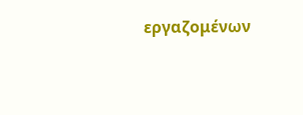εργαζομένων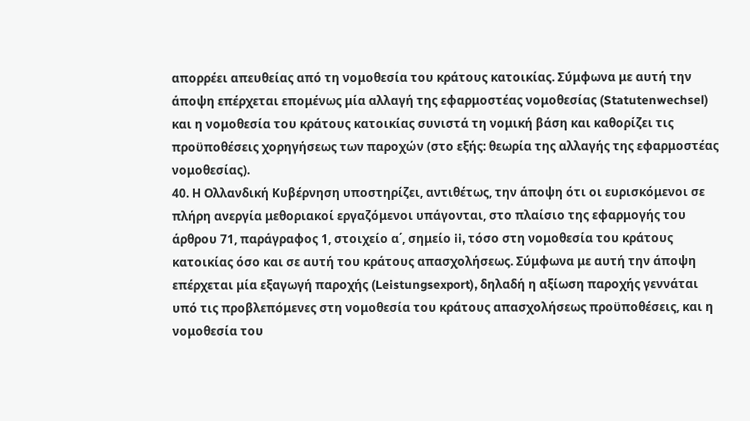απορρέει απευθείας από τη νομοθεσία του κράτους κατοικίας. Σύμφωνα με αυτή την άποψη επέρχεται επομένως μία αλλαγή της εφαρμοστέας νομοθεσίας (Statutenwechsel) και η νομοθεσία του κράτους κατοικίας συνιστά τη νομική βάση και καθορίζει τις προϋποθέσεις χορηγήσεως των παροχών (στο εξής: θεωρία της αλλαγής της εφαρμοστέας νομοθεσίας).
40. Η Ολλανδική Κυβέρνηση υποστηρίζει, αντιθέτως, την άποψη ότι οι ευρισκόμενοι σε πλήρη ανεργία μεθοριακοί εργαζόμενοι υπάγονται, στο πλαίσιο της εφαρμογής του άρθρου 71, παράγραφος 1, στοιχείο α΄, σημείο ii, τόσο στη νομοθεσία του κράτους κατοικίας όσο και σε αυτή του κράτους απασχολήσεως. Σύμφωνα με αυτή την άποψη επέρχεται μία εξαγωγή παροχής (Leistungsexport), δηλαδή η αξίωση παροχής γεννάται υπό τις προβλεπόμενες στη νομοθεσία του κράτους απασχολήσεως προϋποθέσεις, και η νομοθεσία του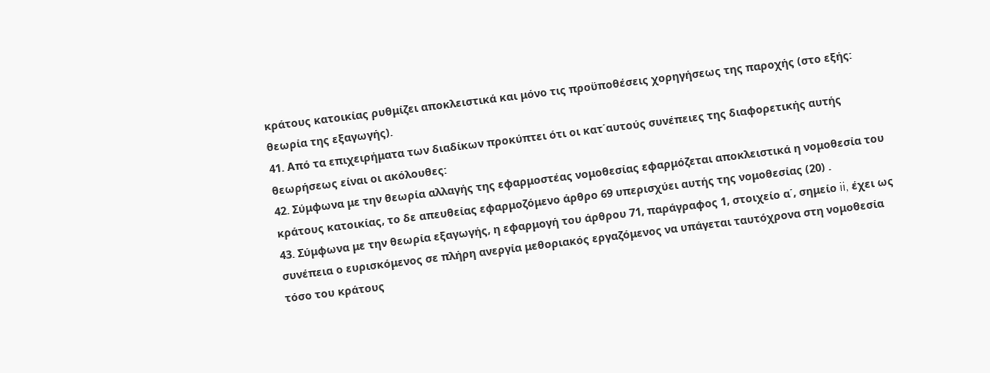κράτους κατοικίας ρυθμίζει αποκλειστικά και μόνο τις προϋποθέσεις χορηγήσεως της παροχής (στο εξής: θεωρία της εξαγωγής).
41. Από τα επιχειρήματα των διαδίκων προκύπτει ότι οι κατ΄αυτούς συνέπειες της διαφορετικής αυτής θεωρήσεως είναι οι ακόλουθες:
42. Σύμφωνα με την θεωρία αλλαγής της εφαρμοστέας νομοθεσίας εφαρμόζεται αποκλειστικά η νομοθεσία του κράτους κατοικίας, το δε απευθείας εφαρμοζόμενο άρθρο 69 υπερισχύει αυτής της νομοθεσίας (20) .
43. Σύμφωνα με την θεωρία εξαγωγής, η εφαρμογή του άρθρου 71, παράγραφος 1, στοιχείο α΄, σημείο ii, έχει ως συνέπεια ο ευρισκόμενος σε πλήρη ανεργία μεθοριακός εργαζόμενος να υπάγεται ταυτόχρονα στη νομοθεσία τόσο του κράτους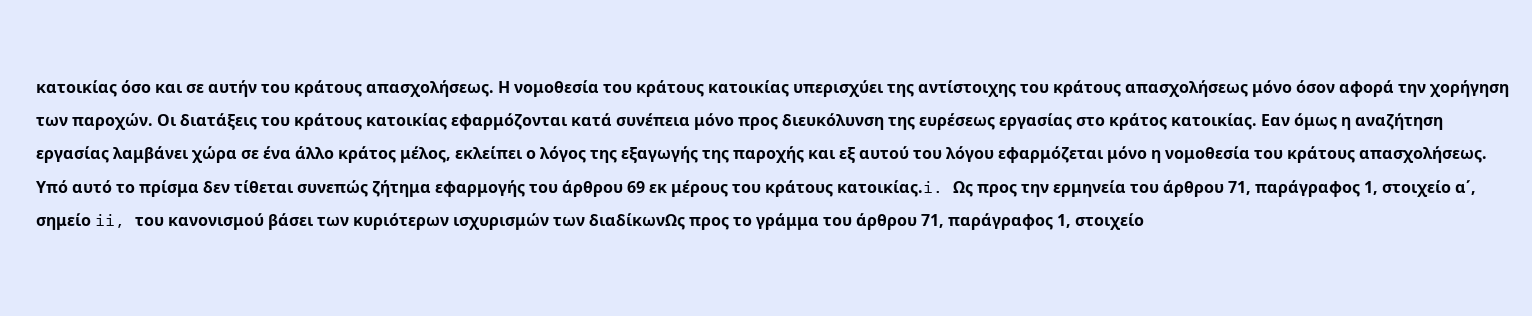κατοικίας όσο και σε αυτήν του κράτους απασχολήσεως. Η νομοθεσία του κράτους κατοικίας υπερισχύει της αντίστοιχης του κράτους απασχολήσεως μόνο όσον αφορά την χορήγηση των παροχών. Οι διατάξεις του κράτους κατοικίας εφαρμόζονται κατά συνέπεια μόνο προς διευκόλυνση της ευρέσεως εργασίας στο κράτος κατοικίας. Εαν όμως η αναζήτηση εργασίας λαμβάνει χώρα σε ένα άλλο κράτος μέλος, εκλείπει ο λόγος της εξαγωγής της παροχής και εξ αυτού του λόγου εφαρμόζεται μόνο η νομοθεσία του κράτους απασχολήσεως. Υπό αυτό το πρίσμα δεν τίθεται συνεπώς ζήτημα εφαρμογής του άρθρου 69 εκ μέρους του κράτους κατοικίας.i. Ως προς την ερμηνεία του άρθρου 71, παράγραφος 1, στοιχείο α΄, σημείο ii, του κανονισμού βάσει των κυριότερων ισχυρισμών των διαδίκωνΩς προς το γράμμα του άρθρου 71, παράγραφος 1, στοιχείο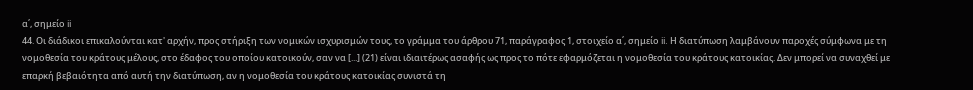α΄, σημείο ii
44. Οι διάδικοι επικαλούνται κατ' αρχήν, προς στήριξη των νομικών ισχυρισμών τους, το γράμμα του άρθρου 71, παράγραφος 1, στοιχείο α΄, σημείο ii. Η διατύπωση λαμβάνουν παροχές σύμφωνα με τη νομοθεσία του κράτους μέλους, στο έδαφος του οποίου κατοικούν, σαν να [...] (21) είναι ιδιαιτέρως ασαφής ως προς το πότε εφαρμόζεται η νομοθεσία του κράτους κατοικίας. Δεν μπορεί να συναχθεί με επαρκή βεβαιότητα από αυτή την διατύπωση, αν η νομοθεσία του κράτους κατοικίας συνιστά τη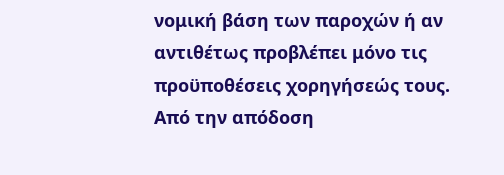νομική βάση των παροχών ή αν αντιθέτως προβλέπει μόνο τις προϋποθέσεις χορηγήσεώς τους. Από την απόδοση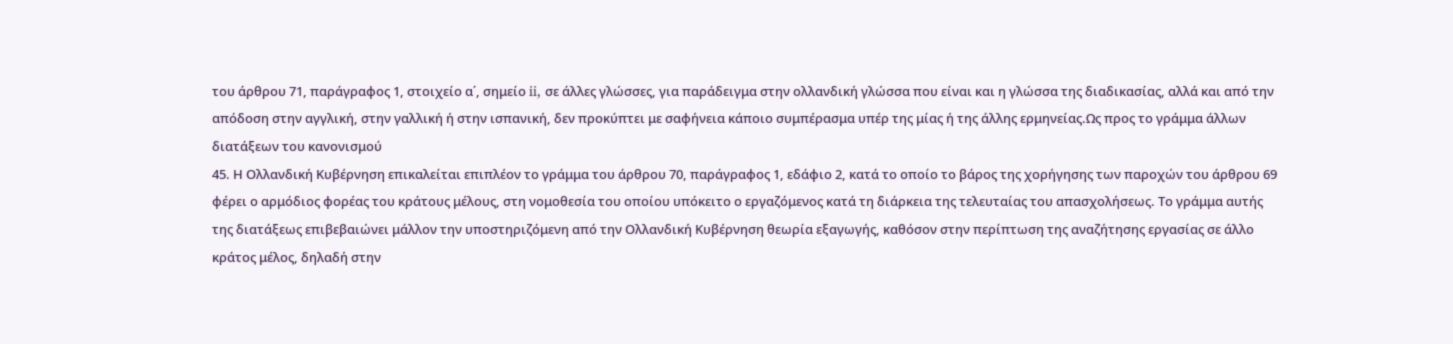του άρθρου 71, παράγραφος 1, στοιχείο α΄, σημείο ii, σε άλλες γλώσσες, για παράδειγμα στην ολλανδική γλώσσα που είναι και η γλώσσα της διαδικασίας, αλλά και από την απόδοση στην αγγλική, στην γαλλική ή στην ισπανική, δεν προκύπτει με σαφήνεια κάποιο συμπέρασμα υπέρ της μίας ή της άλλης ερμηνείας.Ως προς το γράμμα άλλων διατάξεων του κανονισμού
45. Η Ολλανδική Κυβέρνηση επικαλείται επιπλέον το γράμμα του άρθρου 70, παράγραφος 1, εδάφιο 2, κατά το οποίο το βάρος της χορήγησης των παροχών του άρθρου 69 φέρει ο αρμόδιος φορέας του κράτους μέλους, στη νομοθεσία του οποίου υπόκειτο ο εργαζόμενος κατά τη διάρκεια της τελευταίας του απασχολήσεως. Το γράμμα αυτής της διατάξεως επιβεβαιώνει μάλλον την υποστηριζόμενη από την Ολλανδική Κυβέρνηση θεωρία εξαγωγής, καθόσον στην περίπτωση της αναζήτησης εργασίας σε άλλο κράτος μέλος, δηλαδή στην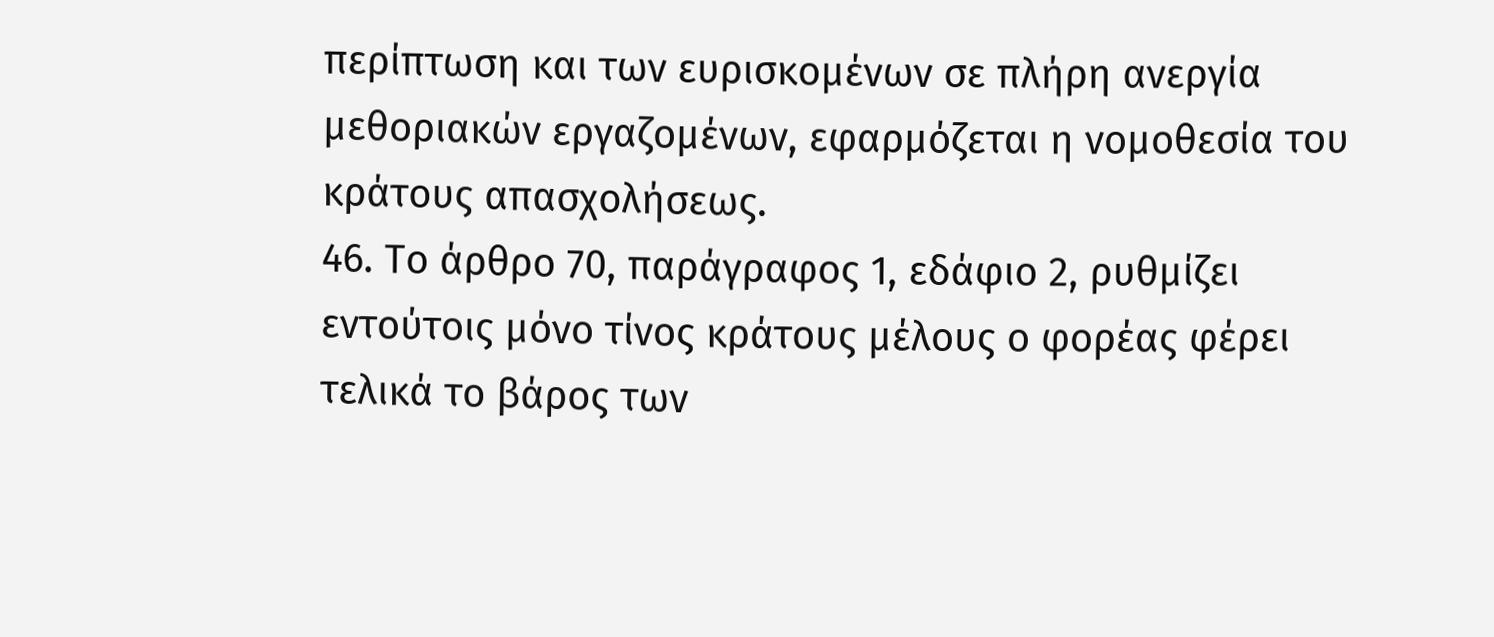περίπτωση και των ευρισκομένων σε πλήρη ανεργία μεθοριακών εργαζομένων, εφαρμόζεται η νομοθεσία του κράτους απασχολήσεως.
46. Το άρθρο 70, παράγραφος 1, εδάφιο 2, ρυθμίζει εντούτοις μόνο τίνος κράτους μέλους ο φορέας φέρει τελικά το βάρος των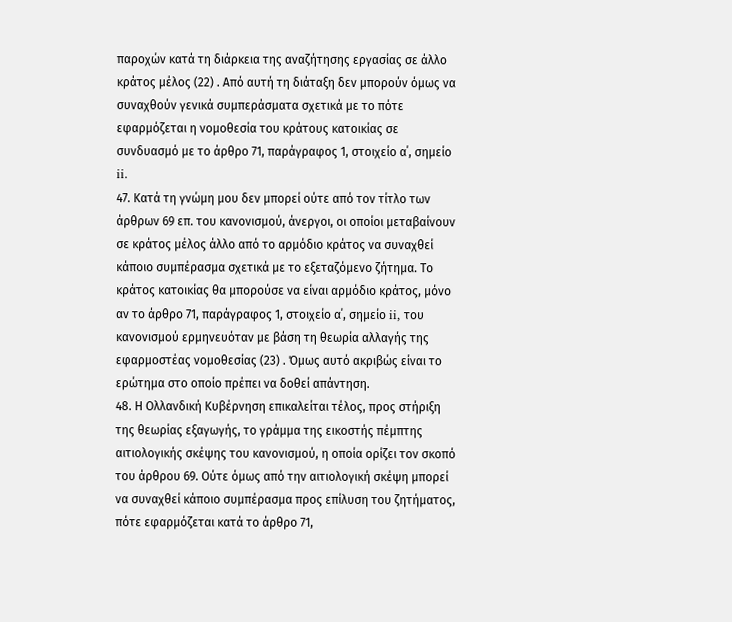παροχών κατά τη διάρκεια της αναζήτησης εργασίας σε άλλο κράτος μέλος (22) . Από αυτή τη διάταξη δεν μπορούν όμως να συναχθούν γενικά συμπεράσματα σχετικά με το πότε εφαρμόζεται η νομοθεσία του κράτους κατοικίας σε συνδυασμό με το άρθρο 71, παράγραφος 1, στοιχείο α΄, σημείο ii.
47. Κατά τη γνώμη μου δεν μπορεί ούτε από τον τίτλο των άρθρων 69 επ. του κανονισμού, άνεργοι, οι οποίοι μεταβαίνουν σε κράτος μέλος άλλο από το αρμόδιο κράτος να συναχθεί κάποιο συμπέρασμα σχετικά με το εξεταζόμενο ζήτημα. Το κράτος κατοικίας θα μπορούσε να είναι αρμόδιο κράτος, μόνο αν το άρθρο 71, παράγραφος 1, στοιχείο α΄, σημείο ii, του κανονισμού ερμηνευόταν με βάση τη θεωρία αλλαγής της εφαρμοστέας νομοθεσίας (23) . Όμως αυτό ακριβώς είναι το ερώτημα στο οποίο πρέπει να δοθεί απάντηση.
48. Η Ολλανδική Κυβέρνηση επικαλείται τέλος, προς στήριξη της θεωρίας εξαγωγής, το γράμμα της εικοστής πέμπτης αιτιολογικής σκέψης του κανονισμού, η οποία ορίζει τον σκοπό του άρθρου 69. Ούτε όμως από την αιτιολογική σκέψη μπορεί να συναχθεί κάποιο συμπέρασμα προς επίλυση του ζητήματος, πότε εφαρμόζεται κατά το άρθρο 71,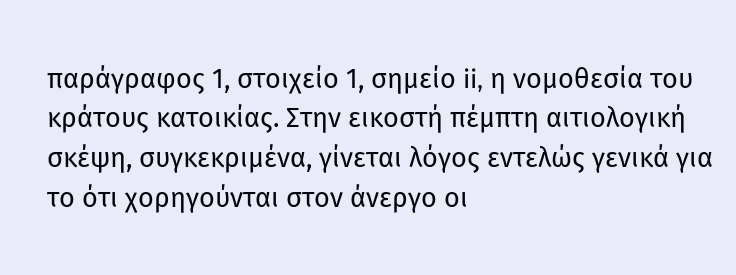παράγραφος 1, στοιχείο 1, σημείο ii, η νομοθεσία του κράτους κατοικίας. Στην εικοστή πέμπτη αιτιολογική σκέψη, συγκεκριμένα, γίνεται λόγος εντελώς γενικά για το ότι χορηγούνται στον άνεργο οι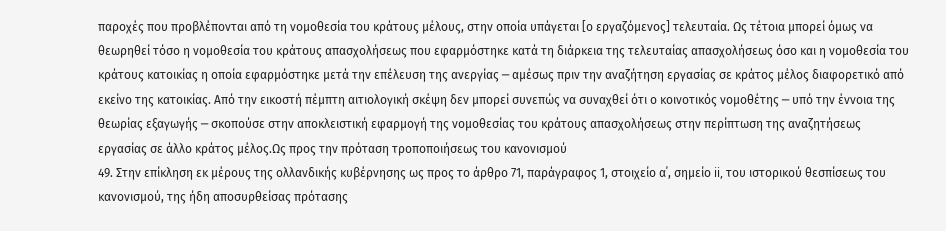παροχές που προβλέπονται από τη νομοθεσία του κράτους μέλους, στην οποία υπάγεται [ο εργαζόμενος] τελευταία. Ως τέτοια μπορεί όμως να θεωρηθεί τόσο η νομοθεσία του κράτους απασχολήσεως που εφαρμόστηκε κατά τη διάρκεια της τελευταίας απασχολήσεως όσο και η νομοθεσία του κράτους κατοικίας η οποία εφαρμόστηκε μετά την επέλευση της ανεργίας ─ αμέσως πριν την αναζήτηση εργασίας σε κράτος μέλος διαφορετικό από εκείνο της κατοικίας. Από την εικοστή πέμπτη αιτιολογική σκέψη δεν μπορεί συνεπώς να συναχθεί ότι ο κοινοτικός νομοθέτης ─ υπό την έννοια της θεωρίας εξαγωγής ─ σκοπούσε στην αποκλειστική εφαρμογή της νομοθεσίας του κράτους απασχολήσεως στην περίπτωση της αναζητήσεως εργασίας σε άλλο κράτος μέλος.Ως προς την πρόταση τροποποιήσεως του κανονισμού
49. Στην επίκληση εκ μέρους της ολλανδικής κυβέρνησης ως προς το άρθρο 71, παράγραφος 1, στοιχείο α΄, σημείο ii, του ιστορικού θεσπίσεως του κανονισμού, της ήδη αποσυρθείσας πρότασης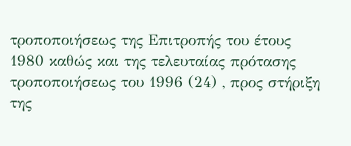τροποποιήσεως της Επιτροπής του έτους 1980 καθώς και της τελευταίας πρότασης τροποποιήσεως του 1996 (24) , προς στήριξη της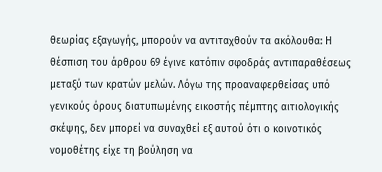θεωρίας εξαγωγής, μπορούν να αντιταχθούν τα ακόλουθα: Η θέσπιση του άρθρου 69 έγινε κατόπιν σφοδράς αντιπαραθέσεως μεταξύ των κρατών μελών. Λόγω της προαναφερθείσας υπό γενικούς όρους διατυπωμένης εικοστής πέμπτης αιτιολογικής σκέψης, δεν μπορεί να συναχθεί εξ αυτού ότι ο κοινοτικός νομοθέτης είχε τη βούληση να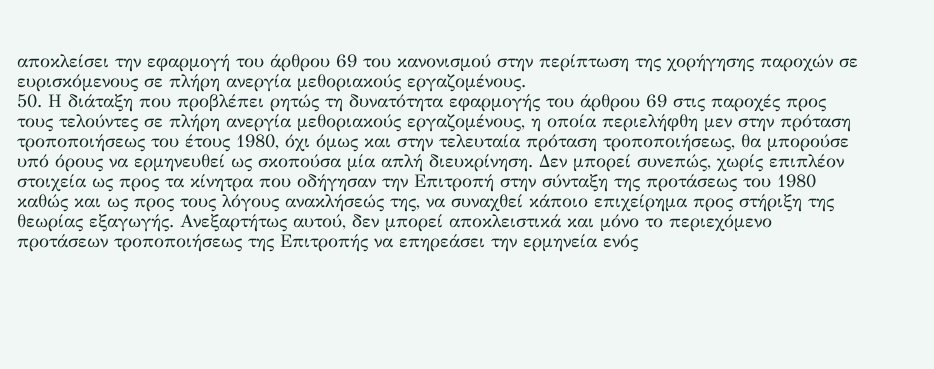αποκλείσει την εφαρμογή του άρθρου 69 του κανονισμού στην περίπτωση της χορήγησης παροχών σε ευρισκόμενους σε πλήρη ανεργία μεθοριακούς εργαζομένους.
50. Η διάταξη που προβλέπει ρητώς τη δυνατότητα εφαρμογής του άρθρου 69 στις παροχές προς τους τελούντες σε πλήρη ανεργία μεθοριακούς εργαζομένους, η οποία περιελήφθη μεν στην πρόταση τροποποιήσεως του έτους 1980, όχι όμως και στην τελευταία πρόταση τροποποιήσεως, θα μπορούσε υπό όρους να ερμηνευθεί ως σκοπούσα μία απλή διευκρίνηση. Δεν μπορεί συνεπώς, χωρίς επιπλέον στοιχεία ως προς τα κίνητρα που οδήγησαν την Επιτροπή στην σύνταξη της προτάσεως του 1980 καθώς και ως προς τους λόγους ανακλήσεώς της, να συναχθεί κάποιο επιχείρημα προς στήριξη της θεωρίας εξαγωγής. Ανεξαρτήτως αυτού, δεν μπορεί αποκλειστικά και μόνο το περιεχόμενο προτάσεων τροποποιήσεως της Επιτροπής να επηρεάσει την ερμηνεία ενός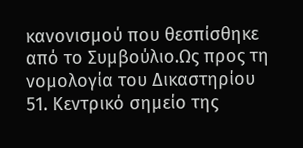κανονισμού που θεσπίσθηκε από το Συμβούλιο.Ως προς τη νομολογία του Δικαστηρίου
51. Κεντρικό σημείο της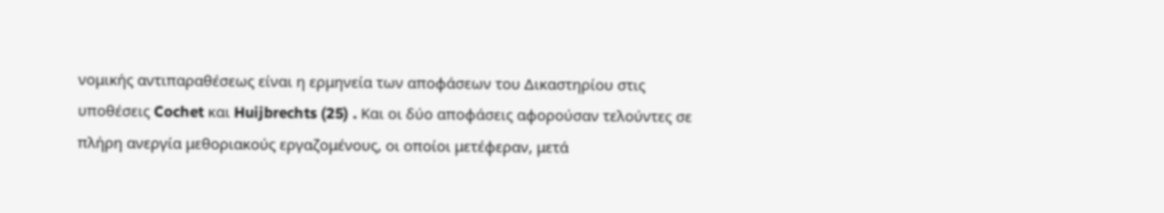νομικής αντιπαραθέσεως είναι η ερμηνεία των αποφάσεων του Δικαστηρίου στις υποθέσεις Cochet και Huijbrechts (25) . Και οι δύο αποφάσεις αφορούσαν τελούντες σε πλήρη ανεργία μεθοριακούς εργαζομένους, οι οποίοι μετέφεραν, μετά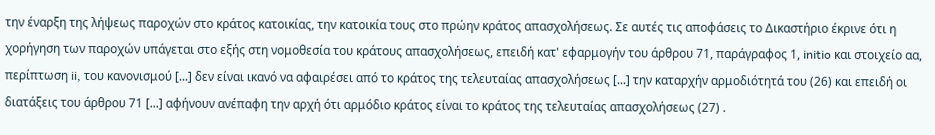την έναρξη της λήψεως παροχών στο κράτος κατοικίας, την κατοικία τους στο πρώην κράτος απασχολήσεως. Σε αυτές τις αποφάσεις το Δικαστήριο έκρινε ότι η χορήγηση των παροχών υπάγεται στο εξής στη νομοθεσία του κράτους απασχολήσεως, επειδή κατ' εφαρμογήν του άρθρου 71, παράγραφος 1, initio και στοιχείο αα, περίπτωση ii, του κανονισμού [...] δεν είναι ικανό να αφαιρέσει από το κράτος της τελευταίας απασχολήσεως [...] την καταρχήν αρμοδιότητά του (26) και επειδή οι διατάξεις του άρθρου 71 [...] αφήνουν ανέπαφη την αρχή ότι αρμόδιο κράτος είναι το κράτος της τελευταίας απασχολήσεως (27) .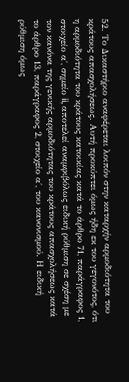52. Το Δικαστήριο αναφέρεται λοιπόν στην καταρχήν αρμοδιότητα του κράτους απασχολήσεως. Αυτή προκύπτει όμως ήδη εκ του γεγονότος, ότι η αρμοδιότητα του κράτους κατοικίας κατά το άρθρο 71, παράγραφος 1, στοιχείο α΄, σημείο ii, αποτελεί αναμφιβόλως ειδική ρύθμιση σε σχέση με τον κανόνα της γενικής αρμοδιότητας του κράτους απασχολήσεως κατά το άρθρο 13, παράγραφος 2, στοιχείο α΄, του κανονισμού. Η ειδική ρύθμιση όμως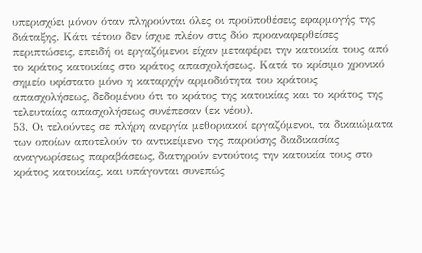υπερισχύει μόνον όταν πληρούνται όλες οι προϋποθέσεις εφαρμογής της διάταξης. Κάτι τέτοιο δεν ίσχυε πλέον στις δύο προαναφερθείσες περιπτώσεις, επειδή οι εργαζόμενοι είχαν μεταφέρει την κατοικία τους από το κράτος κατοικίας στο κράτος απασχολήσεως. Κατά το κρίσιμο χρονικό σημείο υφίστατο μόνο η καταρχήν αρμοδιότητα του κράτους απασχολήσεως, δεδομένου ότι το κράτος της κατοικίας και το κράτος της τελευταίας απασχολήσεως συνέπεσαν (εκ νέου).
53. Οι τελούντες σε πλήρη ανεργία μεθοριακοί εργαζόμενοι, τα δικαιώματα των οποίων αποτελούν το αντικείμενο της παρούσης διαδικασίας αναγνωρίσεως παραβάσεως, διατηρούν εντούτοις την κατοικία τους στο κράτος κατοικίας, και υπάγονται συνεπώς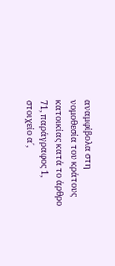αναμφίβολα στη νομοθεσία του κράτους κατοικίας κατά το άρθρο 71, παράγραφος 1, στοιχείο α΄,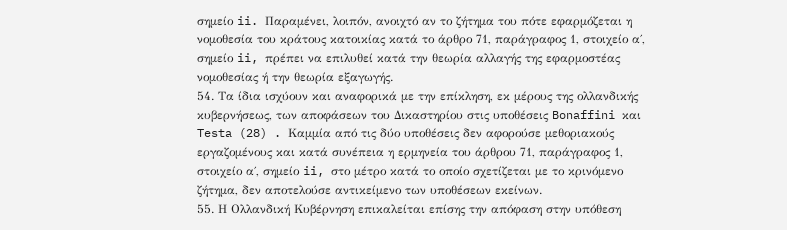σημείο ii. Παραμένει, λοιπόν, ανοιχτό αν το ζήτημα του πότε εφαρμόζεται η νομοθεσία του κράτους κατοικίας κατά το άρθρο 71, παράγραφος 1, στοιχείο α΄, σημείο ii, πρέπει να επιλυθεί κατά την θεωρία αλλαγής της εφαρμοστέας νομοθεσίας ή την θεωρία εξαγωγής.
54. Τα ίδια ισχύουν και αναφορικά με την επίκληση, εκ μέρους της ολλανδικής κυβερνήσεως, των αποφάσεων του Δικαστηρίου στις υποθέσεις Bonaffini και Testa (28) . Καμμία από τις δύο υποθέσεις δεν αφορούσε μεθοριακούς εργαζομένους και κατά συνέπεια η ερμηνεία του άρθρου 71, παράγραφος 1, στοιχείο α΄, σημείο ii, στο μέτρο κατά το οποίο σχετίζεται με το κρινόμενο ζήτημα, δεν αποτελούσε αντικείμενο των υποθέσεων εκείνων.
55. Η Ολλανδική Κυβέρνηση επικαλείται επίσης την απόφαση στην υπόθεση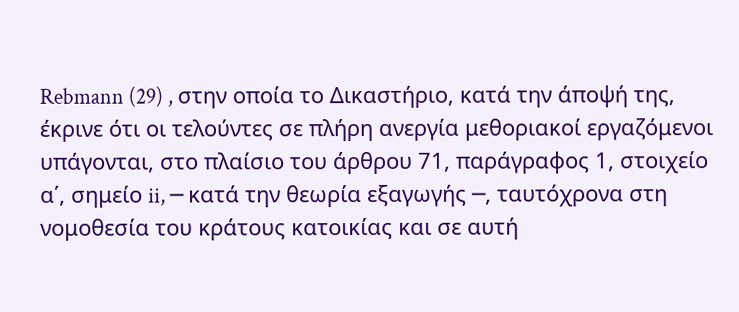Rebmann (29) , στην οποία το Δικαστήριο, κατά την άποψή της, έκρινε ότι οι τελούντες σε πλήρη ανεργία μεθοριακοί εργαζόμενοι υπάγονται, στο πλαίσιο του άρθρου 71, παράγραφος 1, στοιχείο α΄, σημείο ii, ─ κατά την θεωρία εξαγωγής ─, ταυτόχρονα στη νομοθεσία του κράτους κατοικίας και σε αυτή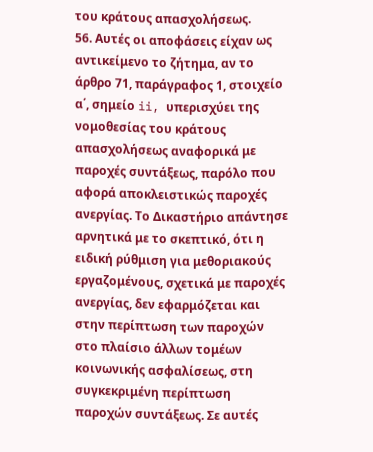του κράτους απασχολήσεως.
56. Αυτές οι αποφάσεις είχαν ως αντικείμενο το ζήτημα, αν το άρθρο 71, παράγραφος 1, στοιχείο α΄, σημείο ii, υπερισχύει της νομοθεσίας του κράτους απασχολήσεως αναφορικά με παροχές συντάξεως, παρόλο που αφορά αποκλειστικώς παροχές ανεργίας. Το Δικαστήριο απάντησε αρνητικά με το σκεπτικό, ότι η ειδική ρύθμιση για μεθοριακούς εργαζομένους, σχετικά με παροχές ανεργίας, δεν εφαρμόζεται και στην περίπτωση των παροχών στο πλαίσιο άλλων τομέων κοινωνικής ασφαλίσεως, στη συγκεκριμένη περίπτωση παροχών συντάξεως. Σε αυτές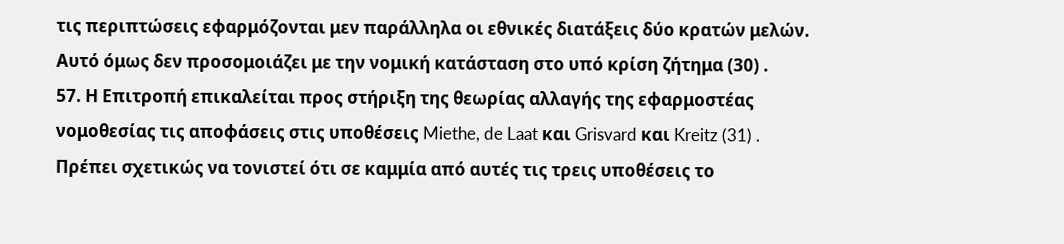τις περιπτώσεις εφαρμόζονται μεν παράλληλα οι εθνικές διατάξεις δύο κρατών μελών. Αυτό όμως δεν προσομοιάζει με την νομική κατάσταση στο υπό κρίση ζήτημα (30) .
57. Η Επιτροπή επικαλείται προς στήριξη της θεωρίας αλλαγής της εφαρμοστέας νομοθεσίας τις αποφάσεις στις υποθέσεις Miethe, de Laat και Grisvard και Kreitz (31) . Πρέπει σχετικώς να τονιστεί ότι σε καμμία από αυτές τις τρεις υποθέσεις το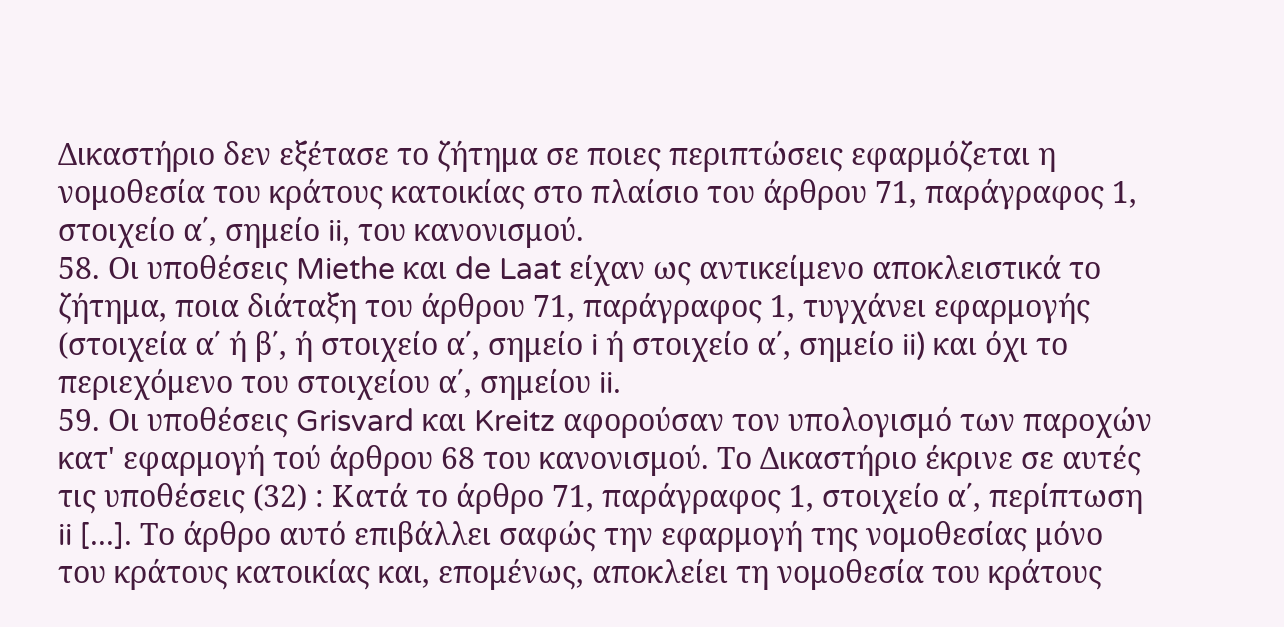Δικαστήριο δεν εξέτασε το ζήτημα σε ποιες περιπτώσεις εφαρμόζεται η νομοθεσία του κράτους κατοικίας στο πλαίσιο του άρθρου 71, παράγραφος 1, στοιχείο α΄, σημείο ii, του κανονισμού.
58. Οι υποθέσεις Miethe και de Laat είχαν ως αντικείμενο αποκλειστικά το ζήτημα, ποια διάταξη του άρθρου 71, παράγραφος 1, τυγχάνει εφαρμογής (στοιχεία α΄ ή β΄, ή στοιχείο α΄, σημείο i ή στοιχείο α΄, σημείο ii) και όχι το περιεχόμενο του στοιχείου α΄, σημείου ii.
59. Οι υποθέσεις Grisvard και Kreitz αφορούσαν τον υπολογισμό των παροχών κατ' εφαρμογή τού άρθρου 68 του κανονισμού. Το Δικαστήριο έκρινε σε αυτές τις υποθέσεις (32) : Κατά το άρθρο 71, παράγραφος 1, στοιχείο α΄, περίπτωση ii [...]. Το άρθρο αυτό επιβάλλει σαφώς την εφαρμογή της νομοθεσίας μόνο του κράτους κατοικίας και, επομένως, αποκλείει τη νομοθεσία του κράτους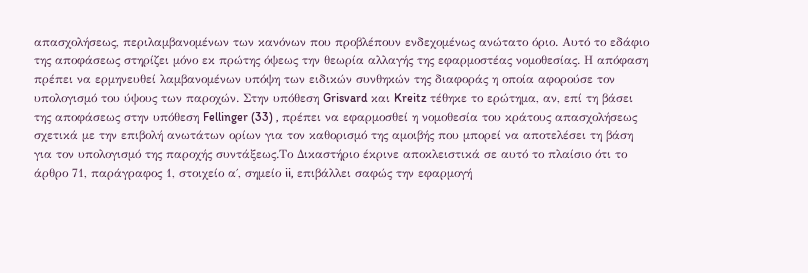απασχολήσεως, περιλαμβανομένων των κανόνων που προβλέπουν ενδεχομένως ανώτατο όριο. Αυτό το εδάφιο της αποφάσεως στηρίζει μόνο εκ πρώτης όψεως την θεωρία αλλαγής της εφαρμοστέας νομοθεσίας. Η απόφαση πρέπει να ερμηνευθεί λαμβανομένων υπόψη των ειδικών συνθηκών της διαφοράς η οποία αφορούσε τον υπολογισμό του ύψους των παροχών. Στην υπόθεση Grisvard και Kreitz τέθηκε το ερώτημα, αν, επί τη βάσει της αποφάσεως στην υπόθεση Fellinger (33) , πρέπει να εφαρμοσθεί η νομοθεσία του κράτους απασχολήσεως σχετικά με την επιβολή ανωτάτων ορίων για τον καθορισμό της αμοιβής που μπορεί να αποτελέσει τη βάση για τον υπολογισμό της παροχής συντάξεως.Το Δικαστήριο έκρινε αποκλειστικά σε αυτό το πλαίσιο ότι το άρθρο 71, παράγραφος 1, στοιχείο α΄, σημείο ii, επιβάλλει σαφώς την εφαρμογή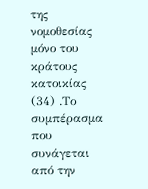της νομοθεσίας μόνο του κράτους κατοικίας (34) .Το συμπέρασμα που συνάγεται από την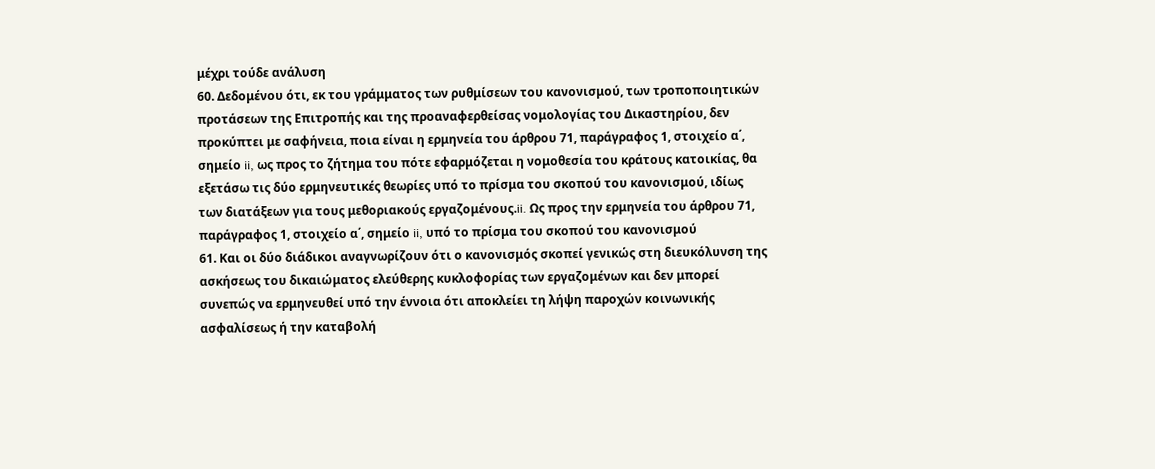μέχρι τούδε ανάλυση
60. Δεδομένου ότι, εκ του γράμματος των ρυθμίσεων του κανονισμού, των τροποποιητικών προτάσεων της Επιτροπής και της προαναφερθείσας νομολογίας του Δικαστηρίου, δεν προκύπτει με σαφήνεια, ποια είναι η ερμηνεία του άρθρου 71, παράγραφος 1, στοιχείο α΄, σημείο ii, ως προς το ζήτημα του πότε εφαρμόζεται η νομοθεσία του κράτους κατοικίας, θα εξετάσω τις δύο ερμηνευτικές θεωρίες υπό το πρίσμα του σκοπού του κανονισμού, ιδίως των διατάξεων για τους μεθοριακούς εργαζομένους.ii. Ως προς την ερμηνεία του άρθρου 71, παράγραφος 1, στοιχείο α΄, σημείο ii, υπό το πρίσμα του σκοπού του κανονισμού
61. Και οι δύο διάδικοι αναγνωρίζουν ότι ο κανονισμός σκοπεί γενικώς στη διευκόλυνση της ασκήσεως του δικαιώματος ελεύθερης κυκλοφορίας των εργαζομένων και δεν μπορεί συνεπώς να ερμηνευθεί υπό την έννοια ότι αποκλείει τη λήψη παροχών κοινωνικής ασφαλίσεως ή την καταβολή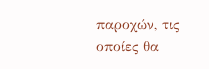παροχών, τις οποίες θα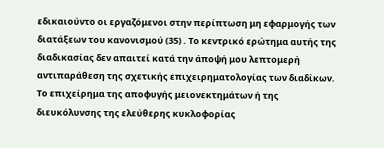εδικαιούντο οι εργαζόμενοι στην περίπτωση μη εφαρμογής των διατάξεων του κανονισμού (35) . Το κεντρικό ερώτημα αυτής της διαδικασίας δεν απαιτεί κατά την άποψή μου λεπτομερή αντιπαράθεση της σχετικής επιχειρηματολογίας των διαδίκων. Το επιχείρημα της αποφυγής μειονεκτημάτων ή της διευκόλυνσης της ελεύθερης κυκλοφορίας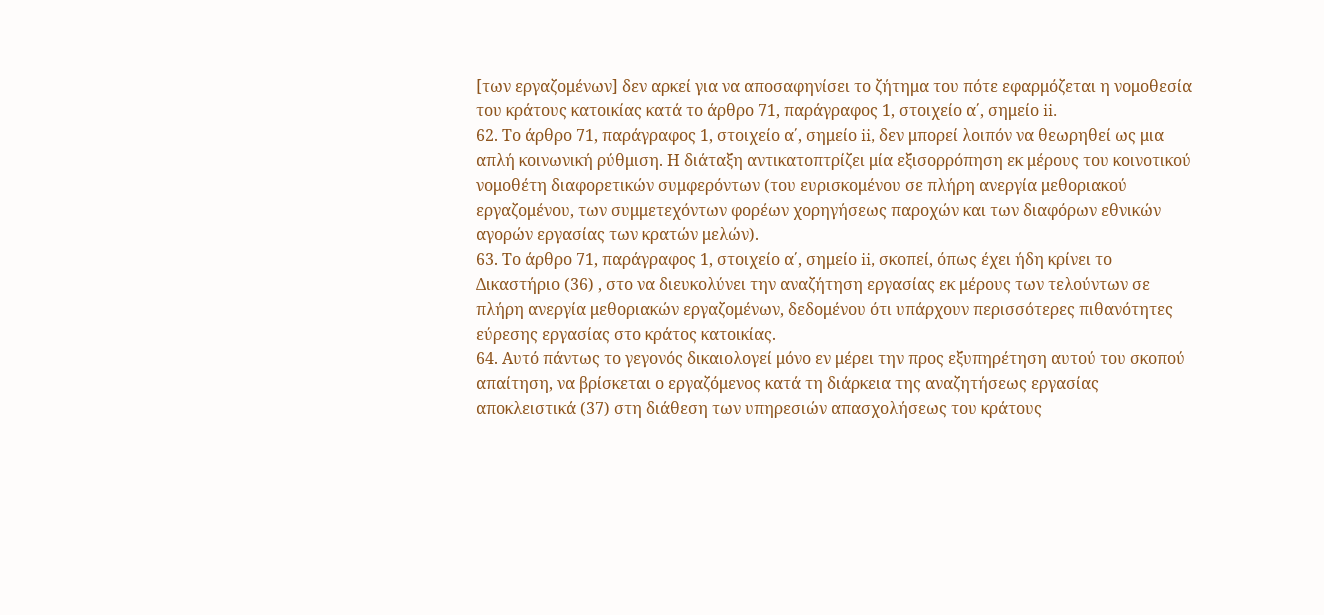[των εργαζομένων] δεν αρκεί για να αποσαφηνίσει το ζήτημα του πότε εφαρμόζεται η νομοθεσία του κράτους κατοικίας κατά το άρθρο 71, παράγραφος 1, στοιχείο α΄, σημείο ii.
62. Το άρθρο 71, παράγραφος 1, στοιχείο α΄, σημείο ii, δεν μπορεί λοιπόν να θεωρηθεί ως μια απλή κοινωνική ρύθμιση. Η διάταξη αντικατοπτρίζει μία εξισορρόπηση εκ μέρους του κοινοτικού νομοθέτη διαφορετικών συμφερόντων (του ευρισκομένου σε πλήρη ανεργία μεθοριακού εργαζομένου, των συμμετεχόντων φορέων χορηγήσεως παροχών και των διαφόρων εθνικών αγορών εργασίας των κρατών μελών).
63. Το άρθρο 71, παράγραφος 1, στοιχείο α΄, σημείο ii, σκοπεί, όπως έχει ήδη κρίνει το Δικαστήριο (36) , στο να διευκολύνει την αναζήτηση εργασίας εκ μέρους των τελούντων σε πλήρη ανεργία μεθοριακών εργαζομένων, δεδομένου ότι υπάρχουν περισσότερες πιθανότητες εύρεσης εργασίας στο κράτος κατοικίας.
64. Αυτό πάντως το γεγονός δικαιολογεί μόνο εν μέρει την προς εξυπηρέτηση αυτού του σκοπού απαίτηση, να βρίσκεται ο εργαζόμενος κατά τη διάρκεια της αναζητήσεως εργασίας αποκλειστικά (37) στη διάθεση των υπηρεσιών απασχολήσεως του κράτους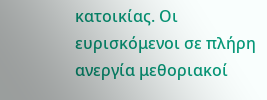κατοικίας. Οι ευρισκόμενοι σε πλήρη ανεργία μεθοριακοί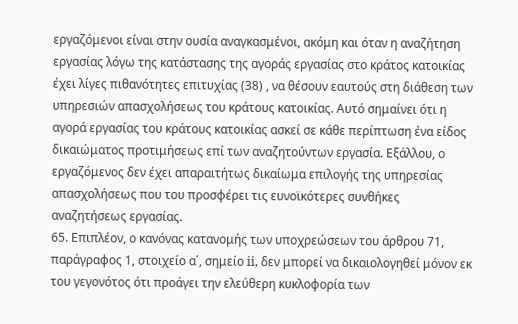εργαζόμενοι είναι στην ουσία αναγκασμένοι, ακόμη και όταν η αναζήτηση εργασίας λόγω της κατάστασης της αγοράς εργασίας στο κράτος κατοικίας έχει λίγες πιθανότητες επιτυχίας (38) , να θέσουν εαυτούς στη διάθεση των υπηρεσιών απασχολήσεως του κράτους κατοικίας. Αυτό σημαίνει ότι η αγορά εργασίας του κράτους κατοικίας ασκεί σε κάθε περίπτωση ένα είδος δικαιώματος προτιμήσεως επί των αναζητούντων εργασία. Εξάλλου, ο εργαζόμενος δεν έχει απαραιτήτως δικαίωμα επιλογής της υπηρεσίας απασχολήσεως που του προσφέρει τις ευνοϊκότερες συνθήκες αναζητήσεως εργασίας.
65. Επιπλέον, ο κανόνας κατανομής των υποχρεώσεων του άρθρου 71, παράγραφος 1, στοιχείο α΄, σημείο ii, δεν μπορεί να δικαιολογηθεί μόνον εκ του γεγονότος ότι προάγει την ελεύθερη κυκλοφορία των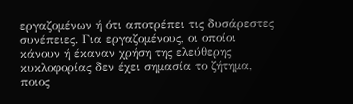εργαζομένων ή ότι αποτρέπει τις δυσάρεστες συνέπειες. Για εργαζομένους, οι οποίοι κάνουν ή έκαναν χρήση της ελεύθερης κυκλοφορίας δεν έχει σημασία το ζήτημα, ποιος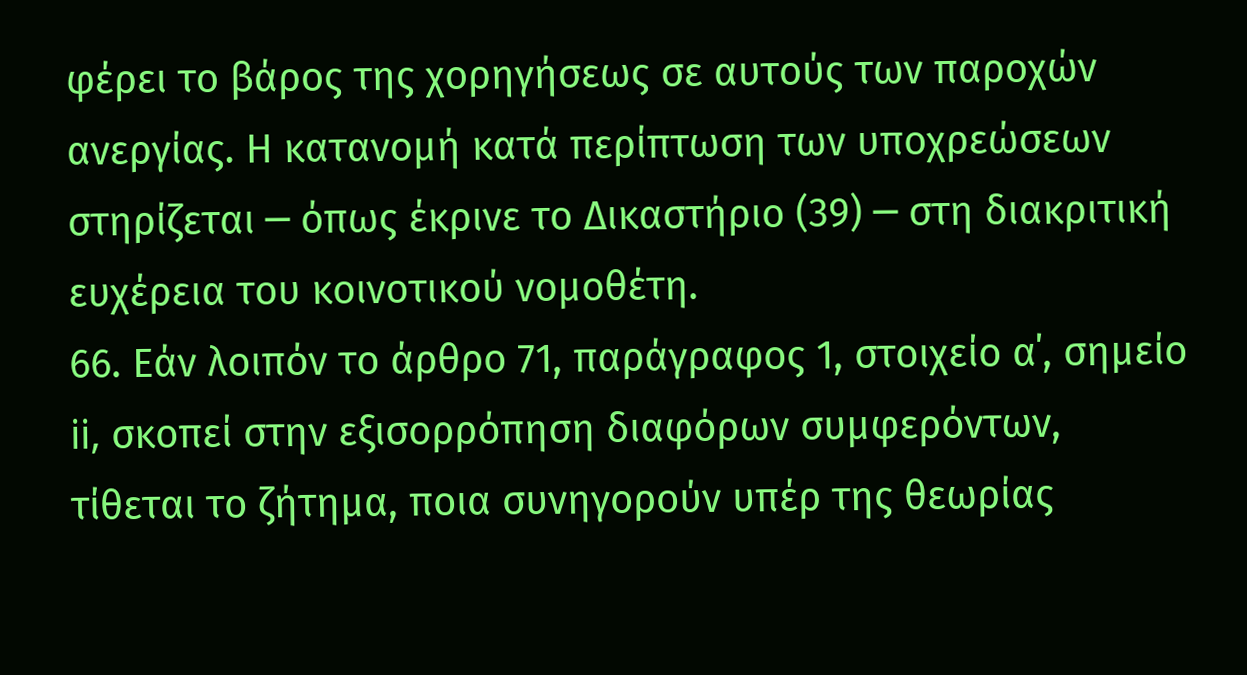φέρει το βάρος της χορηγήσεως σε αυτούς των παροχών ανεργίας. Η κατανομή κατά περίπτωση των υποχρεώσεων στηρίζεται ─ όπως έκρινε το Δικαστήριο (39) ─ στη διακριτική ευχέρεια του κοινοτικού νομοθέτη.
66. Εάν λοιπόν το άρθρο 71, παράγραφος 1, στοιχείο α΄, σημείο ii, σκοπεί στην εξισορρόπηση διαφόρων συμφερόντων, τίθεται το ζήτημα, ποια συνηγορούν υπέρ της θεωρίας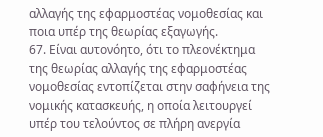αλλαγής της εφαρμοστέας νομοθεσίας και ποια υπέρ της θεωρίας εξαγωγής.
67. Είναι αυτονόητο, ότι το πλεονέκτημα της θεωρίας αλλαγής της εφαρμοστέας νομοθεσίας εντοπίζεται στην σαφήνεια της νομικής κατασκευής, η οποία λειτουργεί υπέρ του τελούντος σε πλήρη ανεργία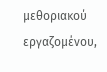μεθοριακού εργαζομένου,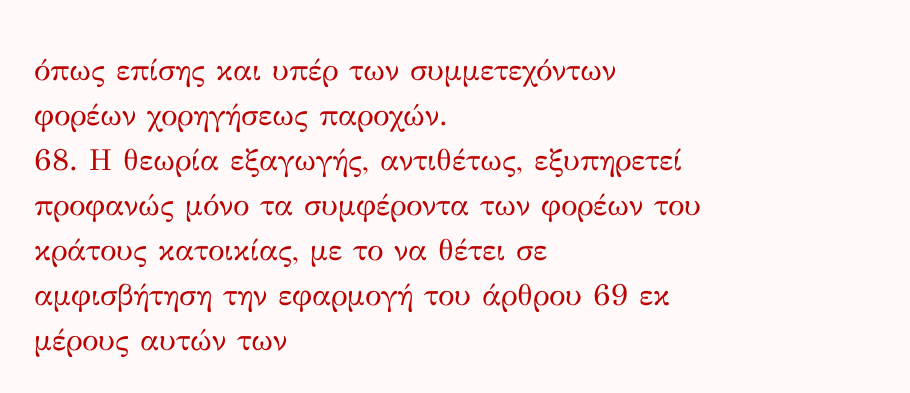όπως επίσης και υπέρ των συμμετεχόντων φορέων χορηγήσεως παροχών.
68. Η θεωρία εξαγωγής, αντιθέτως, εξυπηρετεί προφανώς μόνο τα συμφέροντα των φορέων του κράτους κατοικίας, με το να θέτει σε αμφισβήτηση την εφαρμογή του άρθρου 69 εκ μέρους αυτών των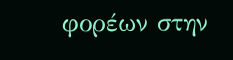φορέων στην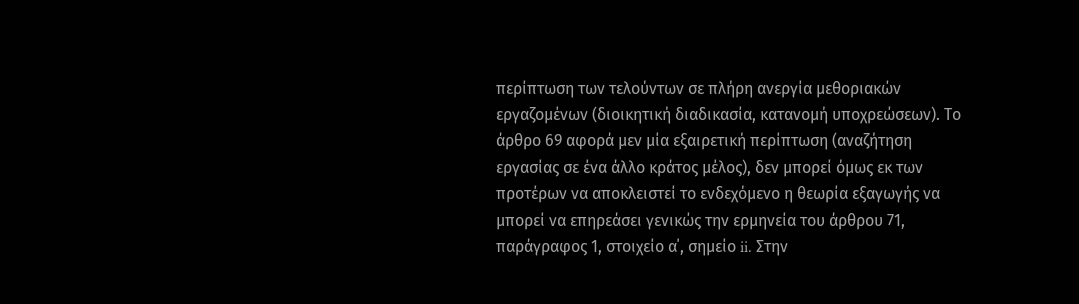περίπτωση των τελούντων σε πλήρη ανεργία μεθοριακών εργαζομένων (διοικητική διαδικασία, κατανομή υποχρεώσεων). Το άρθρο 69 αφορά μεν μία εξαιρετική περίπτωση (αναζήτηση εργασίας σε ένα άλλο κράτος μέλος), δεν μπορεί όμως εκ των προτέρων να αποκλειστεί το ενδεχόμενο η θεωρία εξαγωγής να μπορεί να επηρεάσει γενικώς την ερμηνεία του άρθρου 71, παράγραφος 1, στοιχείο α΄, σημείο ii. Στην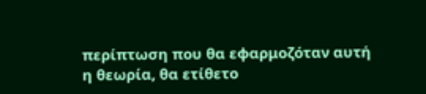περίπτωση που θα εφαρμοζόταν αυτή η θεωρία, θα ετίθετο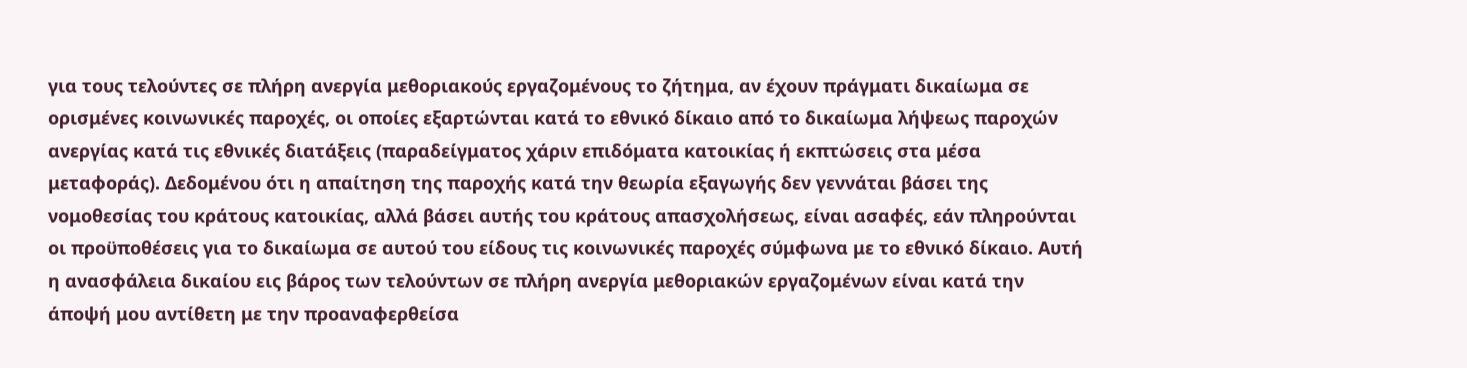για τους τελούντες σε πλήρη ανεργία μεθοριακούς εργαζομένους το ζήτημα, αν έχουν πράγματι δικαίωμα σε ορισμένες κοινωνικές παροχές, οι οποίες εξαρτώνται κατά το εθνικό δίκαιο από το δικαίωμα λήψεως παροχών ανεργίας κατά τις εθνικές διατάξεις (παραδείγματος χάριν επιδόματα κατοικίας ή εκπτώσεις στα μέσα μεταφοράς). Δεδομένου ότι η απαίτηση της παροχής κατά την θεωρία εξαγωγής δεν γεννάται βάσει της νομοθεσίας του κράτους κατοικίας, αλλά βάσει αυτής του κράτους απασχολήσεως, είναι ασαφές, εάν πληρούνται οι προϋποθέσεις για το δικαίωμα σε αυτού του είδους τις κοινωνικές παροχές σύμφωνα με το εθνικό δίκαιο. Αυτή η ανασφάλεια δικαίου εις βάρος των τελούντων σε πλήρη ανεργία μεθοριακών εργαζομένων είναι κατά την άποψή μου αντίθετη με την προαναφερθείσα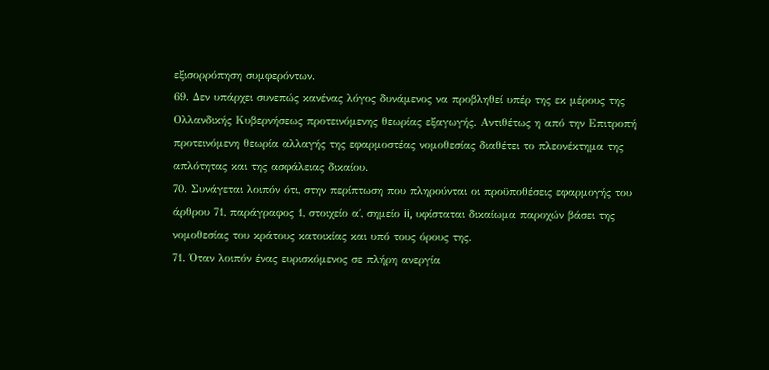εξισορρόπηση συμφερόντων.
69. Δεν υπάρχει συνεπώς κανένας λόγος δυνάμενος να προβληθεί υπέρ της εκ μέρους της Ολλανδικής Κυβερνήσεως προτεινόμενης θεωρίας εξαγωγής. Αντιθέτως η από την Επιτροπή προτεινόμενη θεωρία αλλαγής της εφαρμοστέας νομοθεσίας διαθέτει το πλεονέκτημα της απλότητας και της ασφάλειας δικαίου.
70. Συνάγεται λοιπόν ότι, στην περίπτωση που πληρούνται οι προϋποθέσεις εφαρμογής του άρθρου 71, παράγραφος 1, στοιχείο α΄, σημείο ii, υφίσταται δικαίωμα παροχών βάσει της νομοθεσίας του κράτους κατοικίας και υπό τους όρους της.
71. Όταν λοιπόν ένας ευρισκόμενος σε πλήρη ανεργία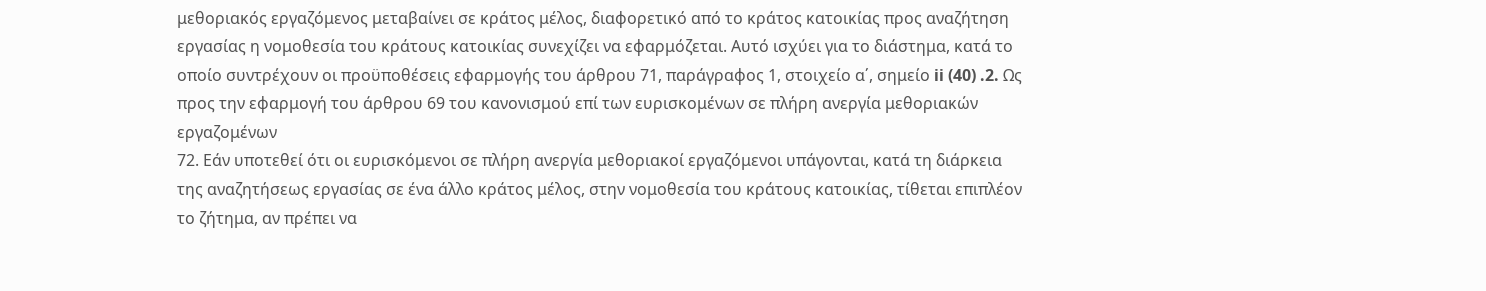μεθοριακός εργαζόμενος μεταβαίνει σε κράτος μέλος, διαφορετικό από το κράτος κατοικίας προς αναζήτηση εργασίας η νομοθεσία του κράτους κατοικίας συνεχίζει να εφαρμόζεται. Αυτό ισχύει για το διάστημα, κατά το οποίο συντρέχουν οι προϋποθέσεις εφαρμογής του άρθρου 71, παράγραφος 1, στοιχείο α΄, σημείο ii (40) .2. Ως προς την εφαρμογή του άρθρου 69 του κανονισμού επί των ευρισκομένων σε πλήρη ανεργία μεθοριακών εργαζομένων
72. Εάν υποτεθεί ότι οι ευρισκόμενοι σε πλήρη ανεργία μεθοριακοί εργαζόμενοι υπάγονται, κατά τη διάρκεια της αναζητήσεως εργασίας σε ένα άλλο κράτος μέλος, στην νομοθεσία του κράτους κατοικίας, τίθεται επιπλέον το ζήτημα, αν πρέπει να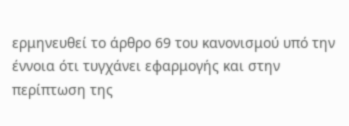ερμηνευθεί το άρθρο 69 του κανονισμού υπό την έννοια ότι τυγχάνει εφαρμογής και στην περίπτωση της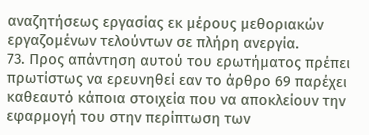αναζητήσεως εργασίας εκ μέρους μεθοριακών εργαζομένων τελούντων σε πλήρη ανεργία.
73. Προς απάντηση αυτού του ερωτήματος πρέπει πρωτίστως να ερευνηθεί εαν το άρθρο 69 παρέχει καθεαυτό κάποια στοιχεία που να αποκλείουν την εφαρμογή του στην περίπτωση των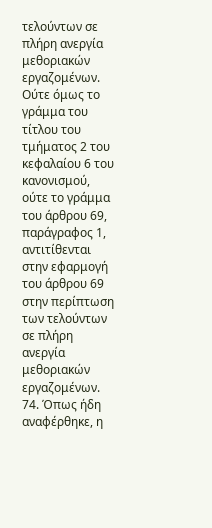τελούντων σε πλήρη ανεργία μεθοριακών εργαζομένων. Ούτε όμως το γράμμα του τίτλου του τμήματος 2 του κεφαλαίου 6 του κανονισμού, ούτε το γράμμα του άρθρου 69, παράγραφος 1, αντιτίθενται στην εφαρμογή του άρθρου 69 στην περίπτωση των τελούντων σε πλήρη ανεργία μεθοριακών εργαζομένων.
74. Όπως ήδη αναφέρθηκε, η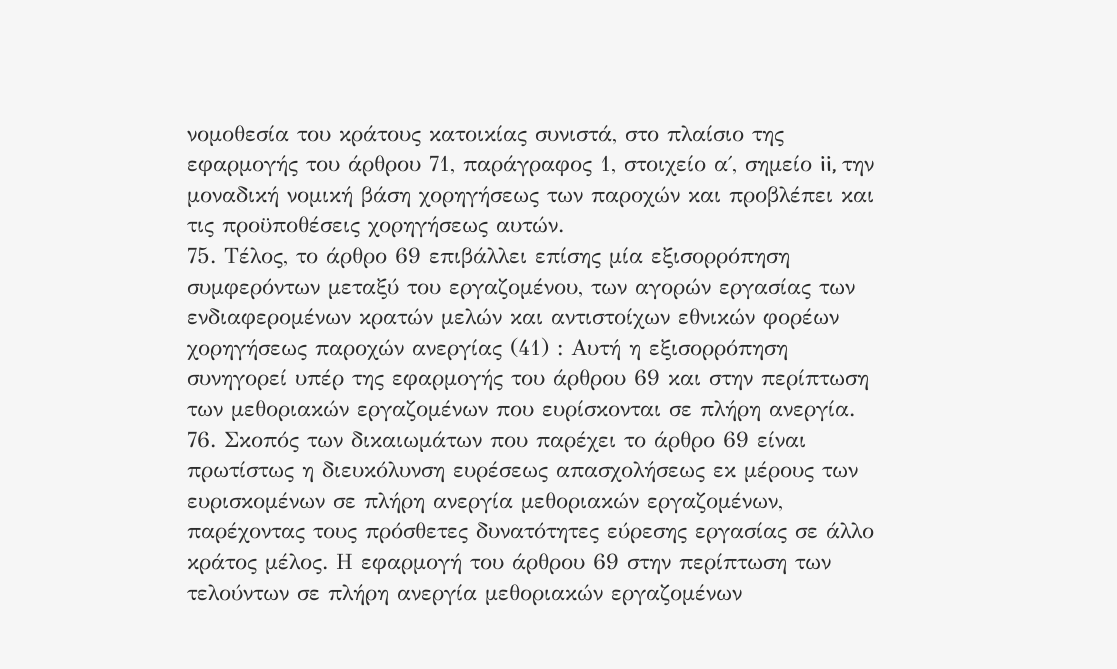νομοθεσία του κράτους κατοικίας συνιστά, στο πλαίσιο της εφαρμογής του άρθρου 71, παράγραφος 1, στοιχείο α΄, σημείο ii, την μοναδική νομική βάση χορηγήσεως των παροχών και προβλέπει και τις προϋποθέσεις χορηγήσεως αυτών.
75. Τέλος, το άρθρο 69 επιβάλλει επίσης μία εξισορρόπηση συμφερόντων μεταξύ του εργαζομένου, των αγορών εργασίας των ενδιαφερομένων κρατών μελών και αντιστοίχων εθνικών φορέων χορηγήσεως παροχών ανεργίας (41) : Αυτή η εξισορρόπηση συνηγορεί υπέρ της εφαρμογής του άρθρου 69 και στην περίπτωση των μεθοριακών εργαζομένων που ευρίσκονται σε πλήρη ανεργία.
76. Σκοπός των δικαιωμάτων που παρέχει το άρθρο 69 είναι πρωτίστως η διευκόλυνση ευρέσεως απασχολήσεως εκ μέρους των ευρισκομένων σε πλήρη ανεργία μεθοριακών εργαζομένων, παρέχοντας τους πρόσθετες δυνατότητες εύρεσης εργασίας σε άλλο κράτος μέλος. Η εφαρμογή του άρθρου 69 στην περίπτωση των τελούντων σε πλήρη ανεργία μεθοριακών εργαζομένων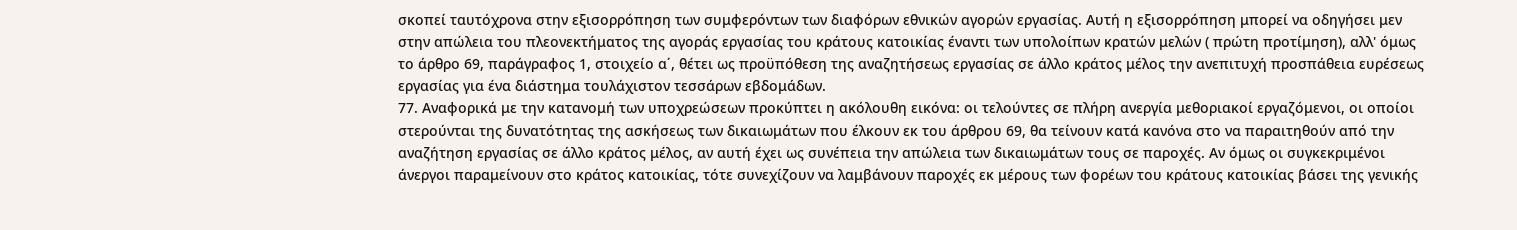σκοπεί ταυτόχρονα στην εξισορρόπηση των συμφερόντων των διαφόρων εθνικών αγορών εργασίας. Αυτή η εξισορρόπηση μπορεί να οδηγήσει μεν στην απώλεια του πλεονεκτήματος της αγοράς εργασίας του κράτους κατοικίας έναντι των υπολοίπων κρατών μελών ( πρώτη προτίμηση), αλλ' όμως το άρθρο 69, παράγραφος 1, στοιχείο α΄, θέτει ως προϋπόθεση της αναζητήσεως εργασίας σε άλλο κράτος μέλος την ανεπιτυχή προσπάθεια ευρέσεως εργασίας για ένα διάστημα τουλάχιστον τεσσάρων εβδομάδων.
77. Αναφορικά με την κατανομή των υποχρεώσεων προκύπτει η ακόλουθη εικόνα: οι τελούντες σε πλήρη ανεργία μεθοριακοί εργαζόμενοι, οι οποίοι στερούνται της δυνατότητας της ασκήσεως των δικαιωμάτων που έλκουν εκ του άρθρου 69, θα τείνουν κατά κανόνα στο να παραιτηθούν από την αναζήτηση εργασίας σε άλλο κράτος μέλος, αν αυτή έχει ως συνέπεια την απώλεια των δικαιωμάτων τους σε παροχές. Αν όμως οι συγκεκριμένοι άνεργοι παραμείνουν στο κράτος κατοικίας, τότε συνεχίζουν να λαμβάνουν παροχές εκ μέρους των φορέων του κράτους κατοικίας βάσει της γενικής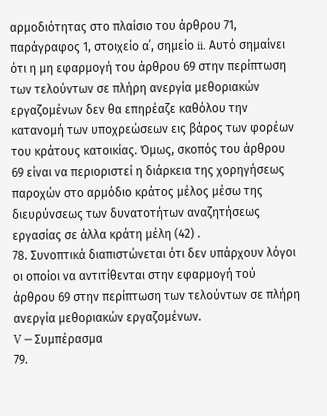αρμοδιότητας στο πλαίσιο του άρθρου 71, παράγραφος 1, στοιχείο α΄, σημείο ii. Αυτό σημαίνει ότι η μη εφαρμογή του άρθρου 69 στην περίπτωση των τελούντων σε πλήρη ανεργία μεθοριακών εργαζομένων δεν θα επηρέαζε καθόλου την κατανομή των υποχρεώσεων εις βάρος των φορέων του κράτους κατοικίας. Όμως, σκοπός του άρθρου 69 είναι να περιοριστεί η διάρκεια της χορηγήσεως παροχών στο αρμόδιο κράτος μέλος μέσω της διευρύνσεως των δυνατοτήτων αναζητήσεως εργασίας σε άλλα κράτη μέλη (42) .
78. Συνοπτικά διαπιστώνεται ότι δεν υπάρχουν λόγοι οι οποίοι να αντιτίθενται στην εφαρμογή τού άρθρου 69 στην περίπτωση των τελούντων σε πλήρη ανεργία μεθοριακών εργαζομένων.
V ─ Συμπέρασμα
79.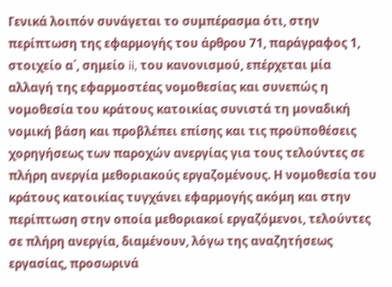Γενικά λοιπόν συνάγεται το συμπέρασμα ότι, στην περίπτωση της εφαρμογής του άρθρου 71, παράγραφος 1, στοιχείο α΄, σημείο ii, του κανονισμού, επέρχεται μία αλλαγή της εφαρμοστέας νομοθεσίας και συνεπώς η νομοθεσία του κράτους κατοικίας συνιστά τη μοναδική νομική βάση και προβλέπει επίσης και τις προϋποθέσεις χορηγήσεως των παροχών ανεργίας για τους τελούντες σε πλήρη ανεργία μεθοριακούς εργαζομένους. Η νομοθεσία του κράτους κατοικίας τυγχάνει εφαρμογής ακόμη και στην περίπτωση στην οποία μεθοριακοί εργαζόμενοι, τελούντες σε πλήρη ανεργία, διαμένουν, λόγω της αναζητήσεως εργασίας, προσωρινά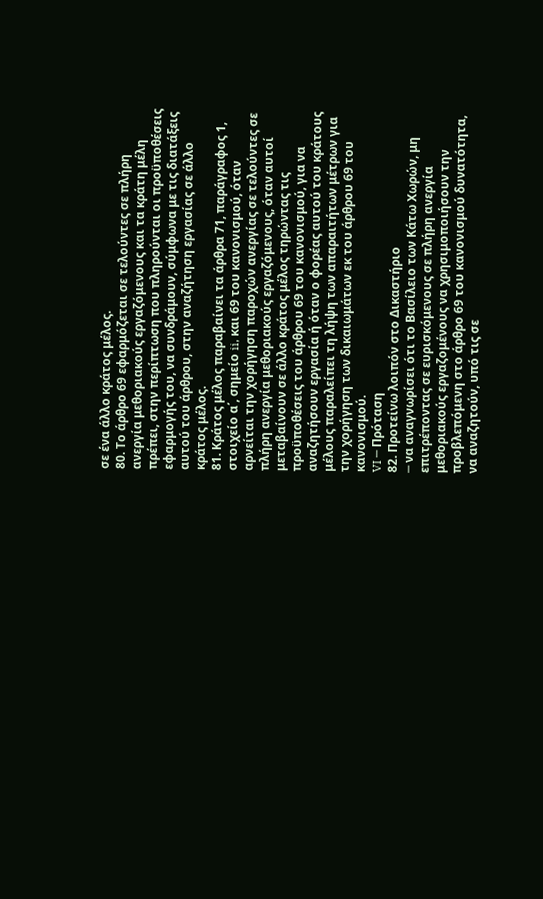σε ένα άλλο κράτος μέλος.
80. Το άρθρο 69 εφαρμόζεται σε τελούντες σε πλήρη ανεργία μεθοριακούς εργαζόμενους και τα κράτη μέλη πρέπει, στην περίπτωση που πληρούνται οι προϋποθέσεις εφαρμογής του, να συνδράμουν, σύμφωνα με τις διατάξεις αυτού του άρθρου, στην αναζήτηση εργασίας σε άλλο κράτος μέλος.
81. Κράτος μέλος παραβαίνει τα άρθρα 71, παράγραφος 1, στοιχείο α΄, σημείο ii, και 69 του κανονισμού, όταν αρνείται την χορήγηση παροχών ανεργίας σε τελούντες σε πλήρη ανεργία μεθοριακούς εργαζόμενους, όταν αυτοί μεταβαίνουν σε άλλο κράτος μέλος τηρώντας τις προϋποθέσεις του άρθρου 69 του κανονισμού, για να αναζητήσουν εργασία ή όταν ο φορέας αυτού του κράτους μέλους παραλείπει τη λήψη των απαραιτήτων μέτρων για την χορήγηση των δικαιωμάτων εκ του άρθρου 69 του κανονισμού.
VI ─ Πρόταση
82. Προτείνω λοιπόν στο Δικαστήριο
─ να αναγνωρίσει ότι το Βασίλειο των Κάτω Χωρών, μη επιτρέποντας σε ευρισκόμενους σε πλήρη ανεργία μεθοριακούς εργαζομένους να χρησιμοποιήσουν την προβλεπόμενη στο άρθρο 69 του κανονισμού δυνατότητα, να αναζητούν, υπό τις σε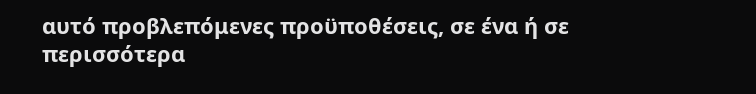αυτό προβλεπόμενες προϋποθέσεις, σε ένα ή σε περισσότερα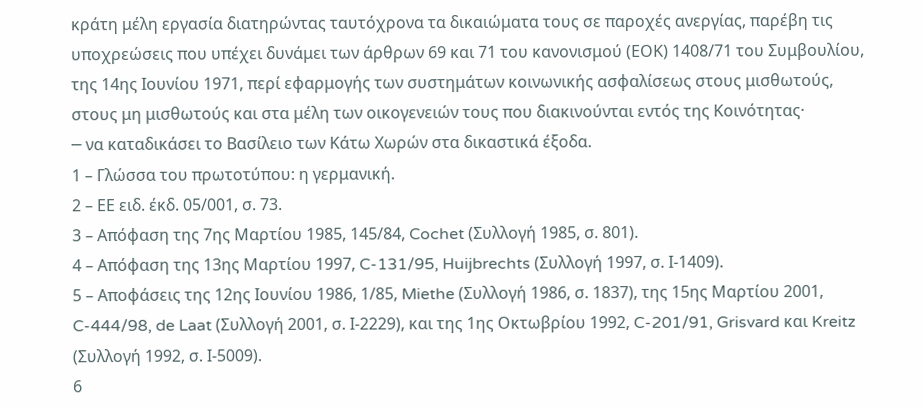κράτη μέλη εργασία διατηρώντας ταυτόχρονα τα δικαιώματα τους σε παροχές ανεργίας, παρέβη τις υποχρεώσεις που υπέχει δυνάμει των άρθρων 69 και 71 του κανονισμού (ΕΟΚ) 1408/71 του Συμβουλίου, της 14ης Ιουνίου 1971, περί εφαρμογής των συστημάτων κοινωνικής ασφαλίσεως στους μισθωτούς, στους μη μισθωτούς και στα μέλη των οικογενειών τους που διακινούνται εντός της Κοινότητας·
─ να καταδικάσει το Βασίλειο των Κάτω Χωρών στα δικαστικά έξοδα.
1 – Γλώσσα του πρωτοτύπου: η γερμανική.
2 – ΕΕ ειδ. έκδ. 05/001, σ. 73.
3 – Απόφαση της 7ης Μαρτίου 1985, 145/84, Cochet (Συλλογή 1985, σ. 801).
4 – Απόφαση της 13ης Μαρτίου 1997, C-131/95, Huijbrechts (Συλλογή 1997, σ. Ι-1409).
5 – Αποφάσεις της 12ης Ιουνίου 1986, 1/85, Miethe (Συλλογή 1986, σ. 1837), της 15ης Μαρτίου 2001, C-444/98, de Laat (Συλλογή 2001, σ. Ι-2229), και της 1ης Οκτωβρίου 1992, C-201/91, Grisvard και Kreitz (Συλλογή 1992, σ. Ι-5009).
6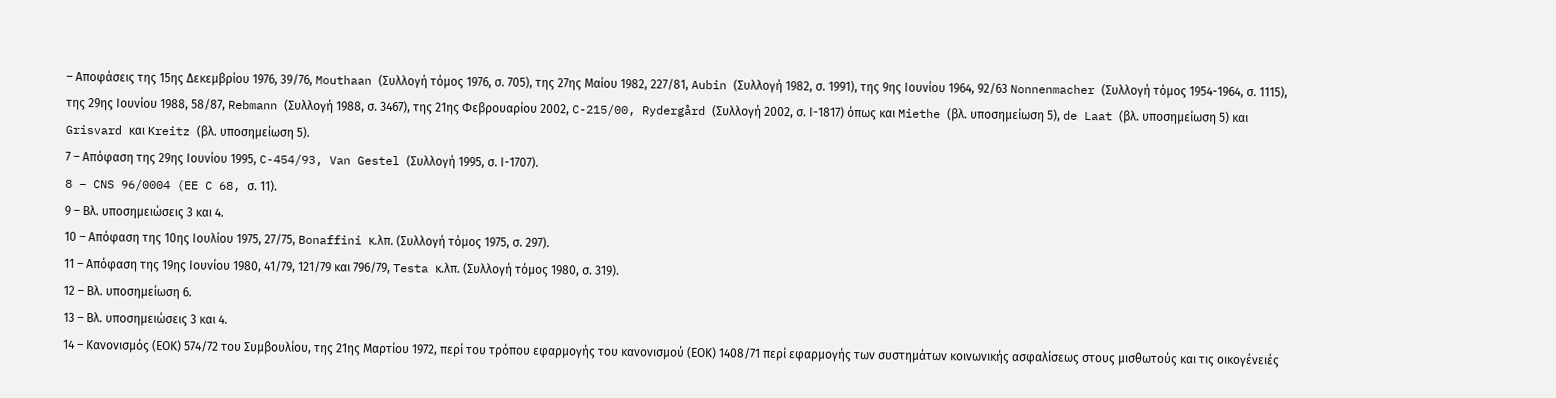– Αποφάσεις της 15ης Δεκεμβρίου 1976, 39/76, Mouthaan (Συλλογή τόμος 1976, σ. 705), της 27ης Μαίου 1982, 227/81, Aubin (Συλλογή 1982, σ. 1991), της 9ης Ιουνίου 1964, 92/63 Nonnenmacher (Συλλογή τόμος 1954-1964, σ. 1115), της 29ης Ιουνίου 1988, 58/87, Rebmann (Συλλογή 1988, σ. 3467), της 21ης Φεβρουαρίου 2002, C-215/00, Rydergård (Συλλογή 2002, σ. Ι-1817) όπως και Miethe (βλ. υποσημείωση 5), de Laat (βλ. υποσημείωση 5) και Grisvard και Kreitz (βλ. υποσημείωση 5).
7 – Απόφαση της 29ης Ιουνίου 1995, C-454/93, Van Gestel (Συλλογή 1995, σ. Ι-1707).
8 – CNS 96/0004 (EE C 68, σ. 11).
9 – Βλ. υποσημειώσεις 3 και 4.
10 – Απόφαση της 10ης Ιουλίου 1975, 27/75, Bonaffini κ.λπ. (Συλλογή τόμος 1975, σ. 297).
11 – Απόφαση της 19ης Ιουνίου 1980, 41/79, 121/79 και 796/79, Testa κ.λπ. (Συλλογή τόμος 1980, σ. 319).
12 – Βλ. υποσημείωση 6.
13 – Βλ. υποσημειώσεις 3 και 4.
14 – Κανονισμός (ΕΟΚ) 574/72 του Συμβουλίου, της 21ης Μαρτίου 1972, περί του τρόπου εφαρμογής του κανονισμού (ΕΟΚ) 1408/71 περί εφαρμογής των συστημάτων κοινωνικής ασφαλίσεως στους μισθωτούς και τις οικογένειές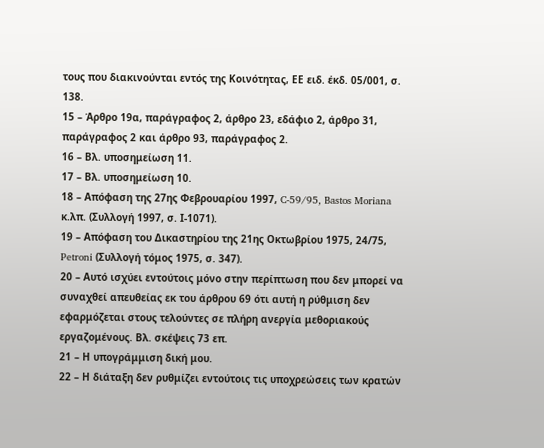τους που διακινούνται εντός της Κοινότητας, ΕΕ ειδ. έκδ. 05/001, σ. 138.
15 – Άρθρο 19α, παράγραφος 2, άρθρο 23, εδάφιο 2, άρθρο 31, παράγραφος 2 και άρθρο 93, παράγραφος 2.
16 – Βλ. υποσημείωση 11.
17 – Βλ. υποσημείωση 10.
18 – Απόφαση της 27ης Φεβρουαρίου 1997, C-59/95, Bastos Moriana κ.λπ. (Συλλογή 1997, σ. Ι-1071).
19 – Απόφαση του Δικαστηρίου της 21ης Οκτωβρίου 1975, 24/75, Petroni (Συλλογή τόμος 1975, σ. 347).
20 – Αυτό ισχύει εντούτοις μόνο στην περίπτωση που δεν μπορεί να συναχθεί απευθείας εκ του άρθρου 69 ότι αυτή η ρύθμιση δεν εφαρμόζεται στους τελούντες σε πλήρη ανεργία μεθοριακούς εργαζομένους. Βλ. σκέψεις 73 επ.
21 – Η υπογράμμιση δική μου.
22 – Η διάταξη δεν ρυθμίζει εντούτοις τις υποχρεώσεις των κρατών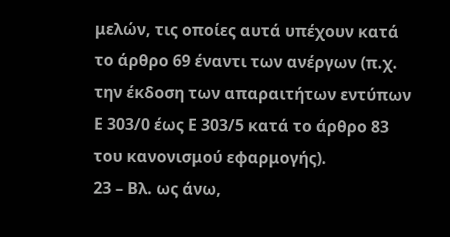μελών, τις οποίες αυτά υπέχουν κατά το άρθρο 69 έναντι των ανέργων (π.χ. την έκδοση των απαραιτήτων εντύπων Ε 303/0 έως Ε 303/5 κατά το άρθρο 83 του κανονισμού εφαρμογής).
23 – Βλ. ως άνω,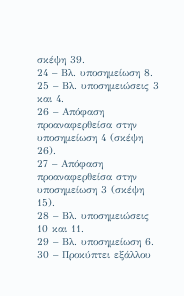σκέψη 39.
24 – Βλ. υποσημείωση 8.
25 – Βλ. υποσημειώσεις 3 και 4.
26 – Απόφαση προαναφερθείσα στην υποσημείωση 4 (σκέψη 26).
27 – Απόφαση προαναφερθείσα στην υποσημείωση 3 (σκέψη 15).
28 – Βλ. υποσημειώσεις 10 και 11.
29 – Βλ. υποσημείωση 6.
30 – Προκύπτει εξάλλου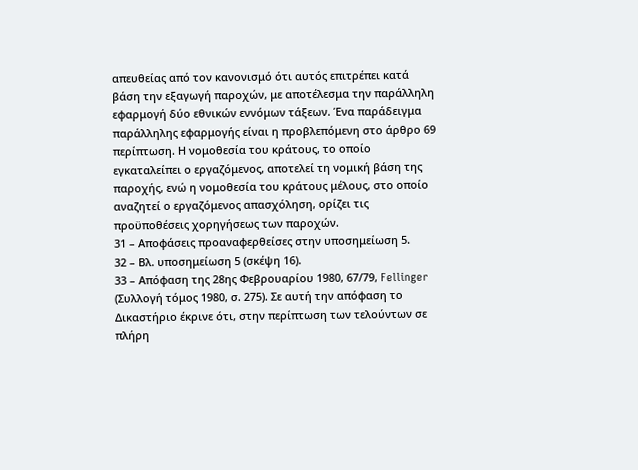απευθείας από τον κανονισμό ότι αυτός επιτρέπει κατά βάση την εξαγωγή παροχών, με αποτέλεσμα την παράλληλη εφαρμογή δύο εθνικών εννόμων τάξεων. Ένα παράδειγμα παράλληλης εφαρμογής είναι η προβλεπόμενη στο άρθρο 69 περίπτωση. Η νομοθεσία του κράτους, το οποίο εγκαταλείπει ο εργαζόμενος, αποτελεί τη νομική βάση της παροχής, ενώ η νομοθεσία του κράτους μέλους, στο οποίο αναζητεί ο εργαζόμενος απασχόληση, ορίζει τις προϋποθέσεις χορηγήσεως των παροχών.
31 – Αποφάσεις προαναφερθείσες στην υποσημείωση 5.
32 – Βλ. υποσημείωση 5 (σκέψη 16).
33 – Απόφαση της 28ης Φεβρουαρίου 1980, 67/79, Fellinger (Συλλογή τόμος 1980, σ. 275). Σε αυτή την απόφαση το Δικαστήριο έκρινε ότι, στην περίπτωση των τελούντων σε πλήρη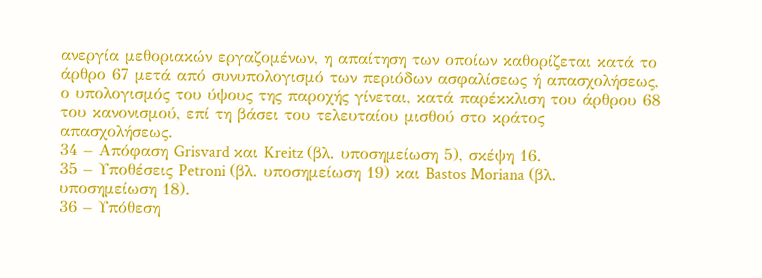ανεργία μεθοριακών εργαζομένων, η απαίτηση των οποίων καθορίζεται κατά το άρθρο 67 μετά από συνυπολογισμό των περιόδων ασφαλίσεως ή απασχολήσεως, ο υπολογισμός του ύψους της παροχής γίνεται, κατά παρέκκλιση του άρθρου 68 του κανονισμού, επί τη βάσει του τελευταίου μισθού στο κράτος απασχολήσεως.
34 – Απόφαση Grisvard και Kreitz (βλ. υποσημείωση 5), σκέψη 16.
35 – Υποθέσεις Petroni (βλ. υποσημείωση 19) και Bastos Moriana (βλ. υποσημείωση 18).
36 – Υπόθεση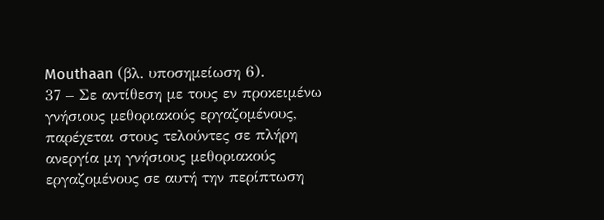Mouthaan (βλ. υποσημείωση 6).
37 – Σε αντίθεση με τους εν προκειμένω γνήσιους μεθοριακούς εργαζομένους, παρέχεται στους τελούντες σε πλήρη ανεργία μη γνήσιους μεθοριακούς εργαζομένους σε αυτή την περίπτωση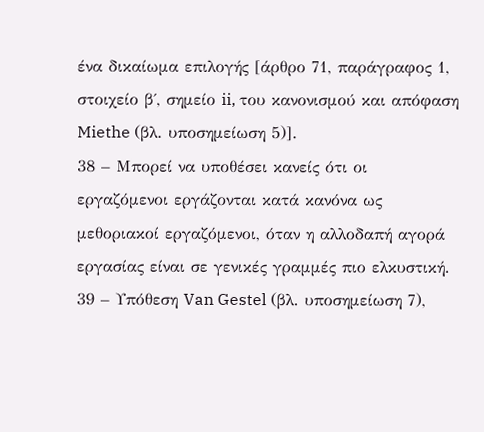ένα δικαίωμα επιλογής [άρθρο 71, παράγραφος 1, στοιχείο β΄, σημείο ii, του κανονισμού και απόφαση Miethe (βλ. υποσημείωση 5)].
38 – Μπορεί να υποθέσει κανείς ότι οι εργαζόμενοι εργάζονται κατά κανόνα ως μεθοριακοί εργαζόμενοι, όταν η αλλοδαπή αγορά εργασίας είναι σε γενικές γραμμές πιο ελκυστική.
39 – Υπόθεση Van Gestel (βλ. υποσημείωση 7),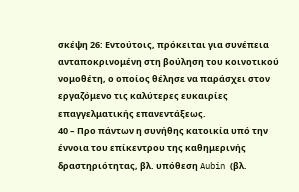σκέψη 26: Εντούτοις, πρόκειται για συνέπεια ανταποκρινομένη στη βούληση του κοινοτικού νομοθέτη, ο οποίος θέλησε να παράσχει στον εργαζόμενο τις καλύτερες ευκαιρίες επαγγελματικής επανεντάξεως.
40 – Προ πάντων η συνήθης κατοικία υπό την έννοια του επίκεντρου της καθημερινής δραστηριότητας, βλ. υπόθεση Aubin (βλ.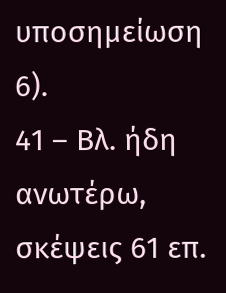υποσημείωση 6).
41 – Βλ. ήδη ανωτέρω, σκέψεις 61 επ.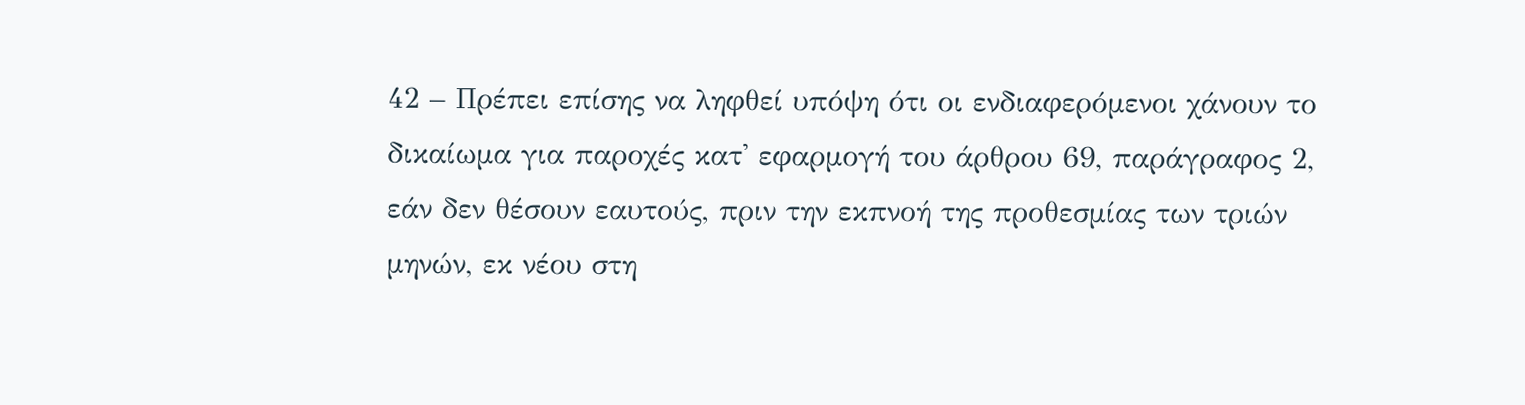42 – Πρέπει επίσης να ληφθεί υπόψη ότι οι ενδιαφερόμενοι χάνουν το δικαίωμα για παροχές κατ' εφαρμογή του άρθρου 69, παράγραφος 2, εάν δεν θέσουν εαυτούς, πριν την εκπνοή της προθεσμίας των τριών μηνών, εκ νέου στη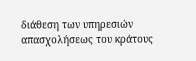διάθεση των υπηρεσιών απασχολήσεως του κράτους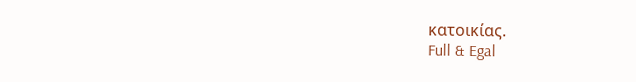κατοικίας.
Full & Egal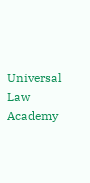Universal Law Academy